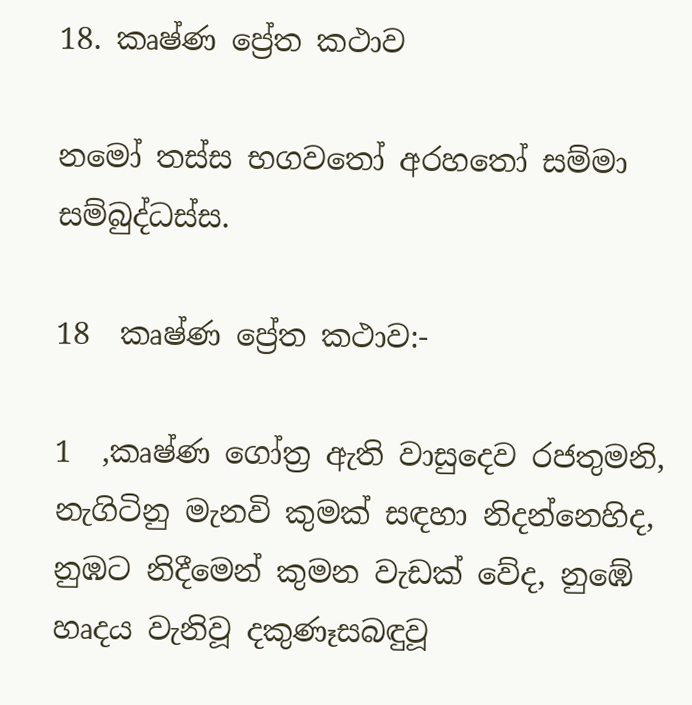18. කෘෂ්ණ ප්‍රේත කථාව

නමෝ තස්ස භගවතෝ අරහතෝ සම්මා සම්බුද්ධස්ස.

18  කෘෂ්ණ ප්‍රේත කථාව:-

1  ,කෘෂ්ණ ගෝත්‍ර ඇති වාසුදෙව රජතුමනි, නැගිටිනු මැනවි කුමක් සඳහා නිදන්නෙහිද, නුඹට නිදීමෙන් කුමන වැඩක් වේද, නුඹේ
හෘදය වැනිවූ දකුණෑසබඳුවූ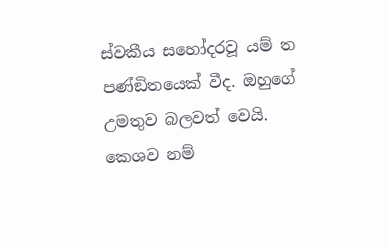ස්වකීය සහෝදරවූ යම් ත පණ්ඞිතයෙක් වීද. ඔහුගේ උමතුව බලවත් වෙයි. කෙශව නම්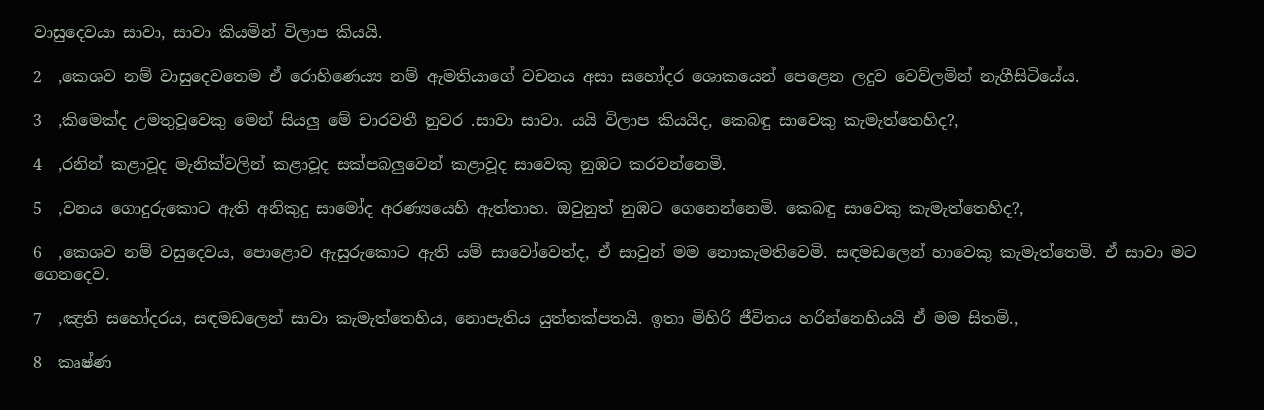වාසුදෙවයා සාවා, සාවා කියමින් විලාප කියයි.

2  ,කෙශව නම් වාසුදෙවතෙම ඒ රොහිණෙය්‍ය නම් ඇමතියාගේ වචනය අසා සහෝදර ශොකයෙන් පෙළෙන ලදුව වෙව්ලමින් නැගීසිටියේය.

3  ,කිමෙක්ද උමතුවූවෙකු මෙන් සියලු මේ චාරවතී නුවර .සාවා සාවා. යයි විලාප කියයිද, කෙබඳු සාවෙකු කැමැත්තෙහිද?,

4  ,රනින් කළාවූද මැනික්වලින් කළාවූද සක්පබලුවෙන් කළාවූද සාවෙකු නුඹට කරවන්නෙමි.

5  ,වනය ගොදුරුකොට ඇති අනිකුදු සාමෝද අරණ්‍යයෙහි ඇත්තාහ. ඔවුනුත් නුඹට ගෙනෙන්නෙමි. කෙබඳු සාවෙකු කැමැත්තෙහිද?,

6  ,කෙශව නම් වසුදෙවය, පොළොව ඇසුරුකොට ඇති යම් සාවෝවෙත්ද, ඒ සාවුන් මම නොකැමතිවෙමි. සඳමඩලෙන් හාවෙකු කැමැත්තෙමි. ඒ සාවා මට ගෙනදෙව.

7  ,ඤ්‍රති සහෝදරය, සඳමඩලෙන් සාවා කැමැත්තෙහිය, නොපැතිය යුත්තක්පතයි. ඉතා මිහිරි ජීවිතය හරින්නෙහියයි ඒ මම සිතමි.,

8  කෘෂ්ණ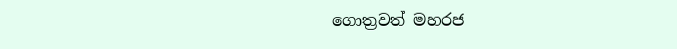ගොත්‍රවත් මහරජ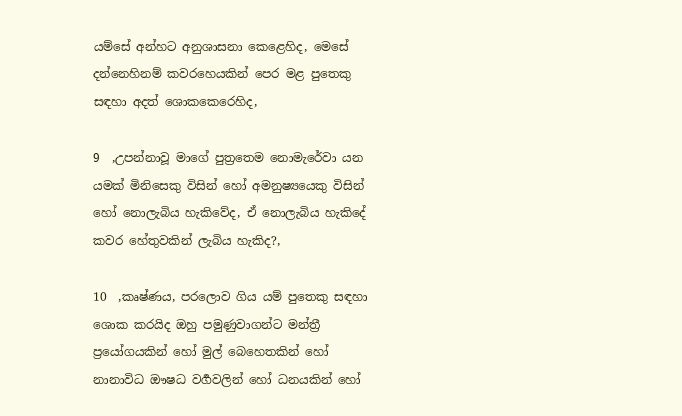යම්සේ අන්හට අනුශාසනා කෙළෙහිද, මෙසේ දන්නෙහිනම් කවරහෙයකින් පෙර මළ පුතෙකු සඳහා අදත් ශොකකෙරෙහිද,

9  ,උපන්නාවූ මාගේ පුත්‍රතෙම නොමැරේවා යන යමක් මිනිසෙකු විසින් හෝ අමනුෂ්‍යයෙකු විසින් හෝ නොලැබිය හැකිවේද, ඒ නොලැබිය හැකිදේ කවර හේතුවකින් ලැබිය හැකිද?,

10  ,කෘෂ්ණය, පරලොව ගිය යම් පුතෙකු සඳහා ශොක කරයිද ඔහු පමුණුවාගන්ට මන්ත්‍රී ප්‍රයෝගයකින් හෝ මුල් බෙහෙතකින් හෝ නානාවිධ ඖෂධ වර්‍ගවලින් හෝ ධනයකින් හෝ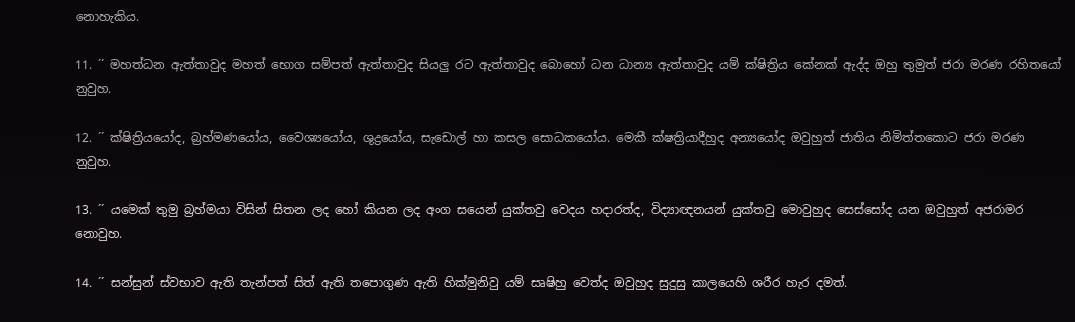නොහැකිය.

11. ´´ මහත්ධන ඇත්තාවුද මහත් භොග සම්පත් ඇත්තාවුද සියලු රට ඇත්තාවුද බොහෝ ධන ධාන්‍ය ඇත්තාවුද යම් ක්ෂිත්‍රිය කේනක් ඇද්ද ඔහු තුමුත් ජරා මරණ රහිතයෝ නුවුහ.

12. ´´ ක්ෂිත්‍රියයෝද, බ්‍රහ්මණයෝය, වෛශ්‍යයෝය, ශුද්‍රයෝය, සැඩොල් හා කසල සොධකයෝය. මෙකී ක්ෂත්‍රියාදීහුද අන්‍යයෝද ඔවුහුත් ජාතිය නිමිත්තකොට ජරා මරණ නුවුහ.

13. ´´ යමෙක් තුමු බ්‍රහ්මයා විසින් සිතන ලද හෝ කියන ලද අංග සයෙන් යුක්තවු වෙදය හදාරත්ද, විද්‍යාඥනයන් යුක්තවු මොවුහුද සෙස්සෝද යන ඔවුහුත් අජරාමර නොවුහ.

14. ´´ සන්සුන් ස්වභාව ඇති තැන්පත් සිත් ඇති තපොගුණ ඇති හික්මුනිවු යම් සෘෂිහු වෙත්ද ඔවුහුද සුදුසු කාලයෙහි ශරීර හැර දමත්.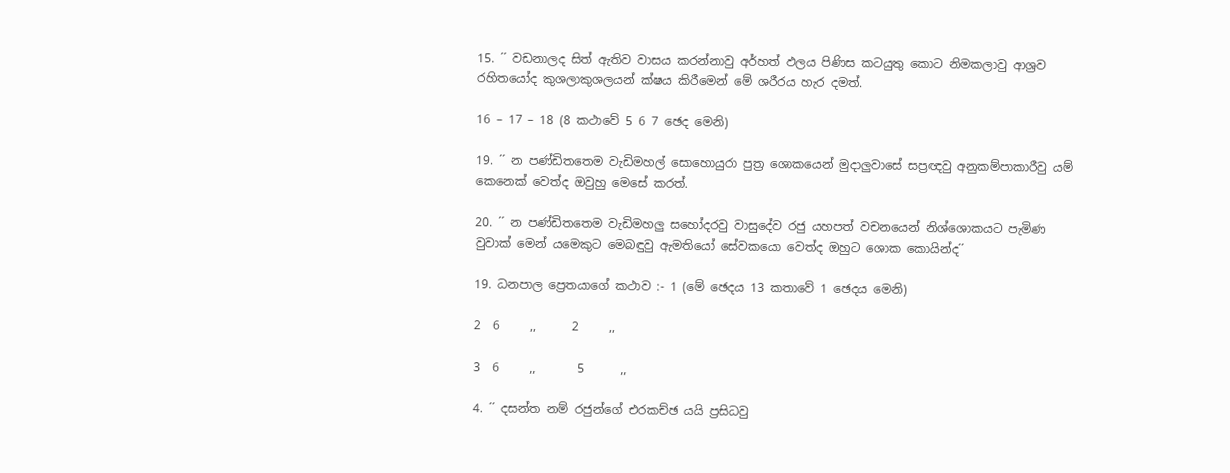15. ´´ වඩනාලද සිත් ඇතිව වාසය කරන්නාවු අර්හත් ඵලය පිණිස කටයුතු කොට නිමකලාවු ආශ්‍රව රහිතයෝද කුශලාකුශලයන් ක්ෂය කිරීමෙන් මේ ශරීරය හැර දමත්.

16 – 17 – 18 (8 කථාවේ 5 6 7 ඡෙද මෙනි)

19. ´´ න පණ්ඩිතතෙම වැඩිමහල් සොහොයුරා පුත්‍ර ශොකයෙන් මුදාලුවාසේ සප්‍රඥවු අනුකම්පාකාරීවු යම් කෙනෙක් වෙත්ද ඔවුහු මෙසේ කරත්.

20. ´´ න පණ්ඩිතතෙම වැඩිමහලු සහෝදරවු වාසුදේව රජු යහපත් වචනයෙන් නිශ්ශොකයට පැමිණ වුවාක් මෙන් යමෙකුට මෙබඳුවු ඇමතියෝ සේවකයො වෙත්ද ඔහුට ශොක කොයින්ද´´

19. ධනපාල ප්‍රෙතයාගේ කථාව :- 1 (මේ ඡෙදය 13 කතාවේ 1 ඡෙදය මෙනි)

2  6     ,,      2     ,,

3  6     ,,       5      ,,

4. ´´ දසන්ත නම් රජුන්ගේ එරකච්ඡ යයි ප්‍රසිධවු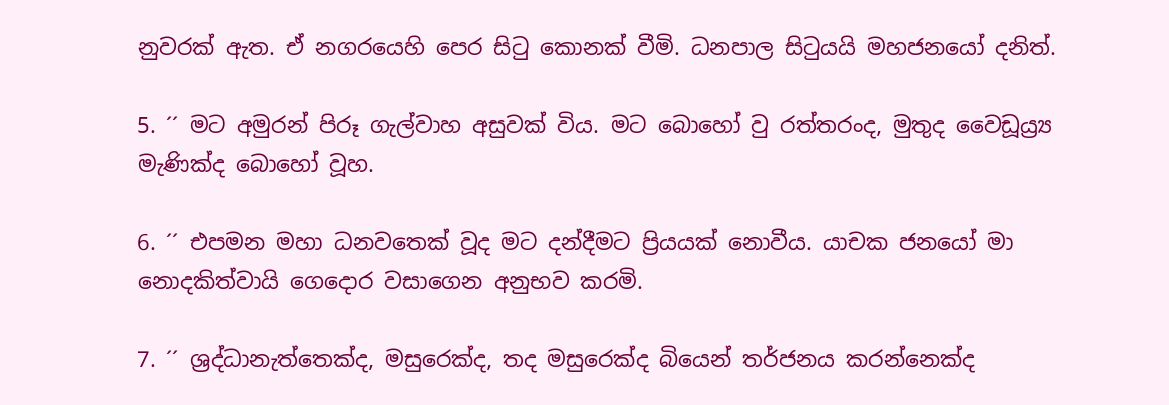නුවරක් ඇත. ඒ නගරයෙහි පෙර සිටු කොනක් වීමි. ධනපාල සිටුයයි මහජනයෝ දනිත්.

5. ´´ මට අමුරන් පිරූ ගැල්වාහ අසුවක් විය. මට බොහෝ වු රත්තරංද, මුතුද වෛඩූය්‍ර්‍ය මැණික්ද බොහෝ වූහ.

6. ´´ එපමන මහා ධනවතෙක් වූද මට දන්දීමට ප්‍රියයක් නොවීය. යාචක ජනයෝ මා නොදකිත්වායි ගෙදොර වසාගෙන අනුභව කරමි.

7. ´´ ශ්‍රද්ධානැත්තෙක්ද, මසුරෙක්ද, තද මසුරෙක්ද බියෙන් තර්ජනය කරන්නෙක්ද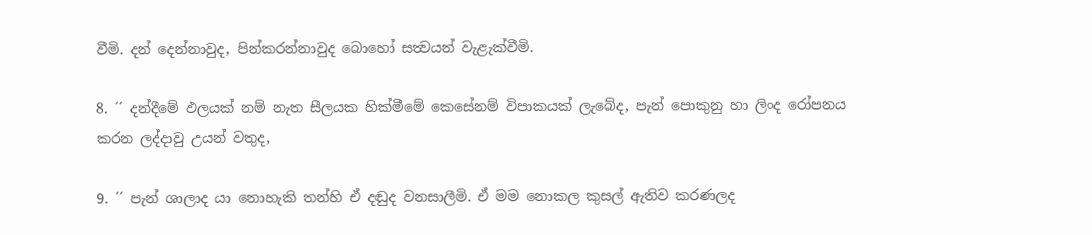වීමි. දන් දෙන්නාවුද, පින්කරන්නාවුද බොහෝ සත්‍වයන් වැළැක්වීමි.

8. ´´ දන්දීමේ ඵලයක් නම් නැත සීලයක හික්මීමේ කෙසේනම් විපාකයක් ලැබේද, පැන් පොකුනු හා ලිංද රෝපනය කරන ලද්දාවු උයන් වතුද,

9. ´´ පැන් ශාලාද යා නොහැකි තන්හි ඒ දඬුද වනසාලීමි. ඒ මම නොකල කුසල් ඇතිව කරණලද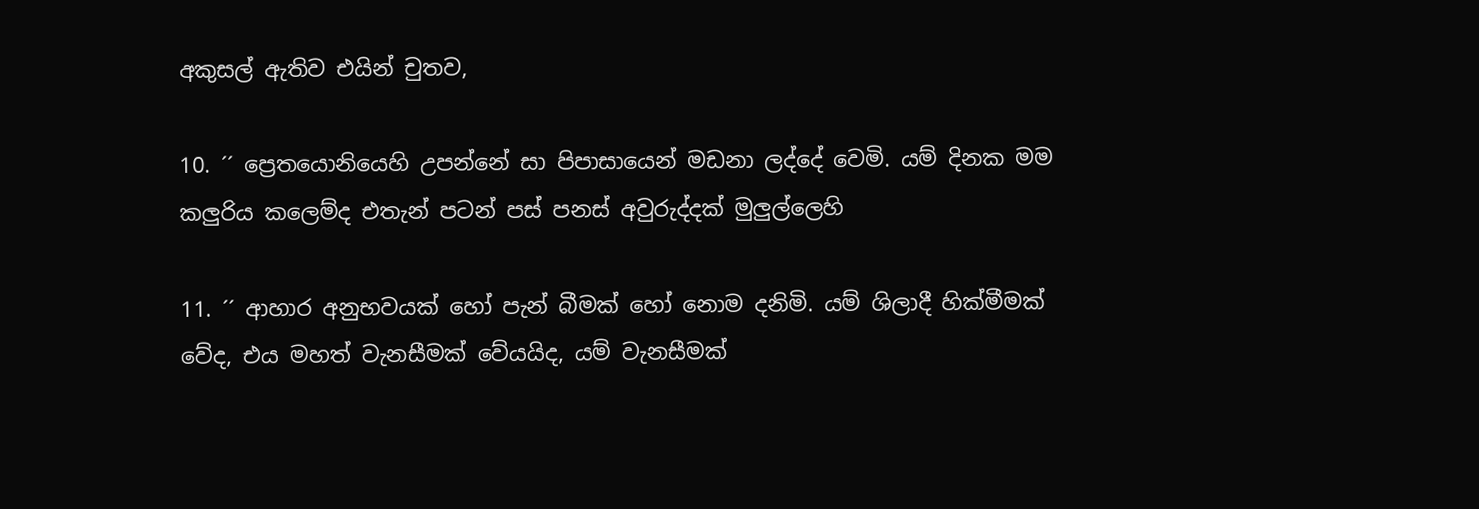අකුසල් ඇතිව එයින් චුතව,

10. ´´ ප්‍රෙතයොනියෙහි උපන්නේ සා පිපාසායෙන් මඩනා ලද්දේ වෙමි. යම් දිනක මම කලුරිය කලෙම්ද එතැන් පටන් පස් පනස් අවුරුද්දක් මුලුල්ලෙහි

11. ´´ ආහාර අනුභවයක් හෝ පැන් බීමක් හෝ නොම දනිමි. යම් ශිලාදී හික්මීමක් වේද, එය මහත් වැනසීමක් වේයයිද, යම් වැනසීමක්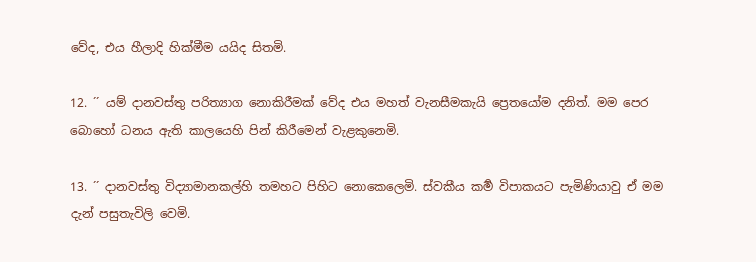වේද, එය හීලාදි හික්මීම යයිද සිතමි.

12. ´´ යම් දානවස්තු පරිත්‍යාග නොකිරීමක් වේද එය මහත් වැනසීමකැයි ප්‍රෙතයෝම දනිත්. මම පෙර බොහෝ ධනය ඇති කාලයෙහි පින් කිරීමෙන් වැළකුනෙමි.

13. ´´ දානවස්තු විද්‍යාමානකල්හි තමහට පිහිට නොකෙලෙමි. ස්වකීය කර්‍ම විපාකයට පැමිණියාවු ඒ මම දැන් පසුතැවිලි වෙමි.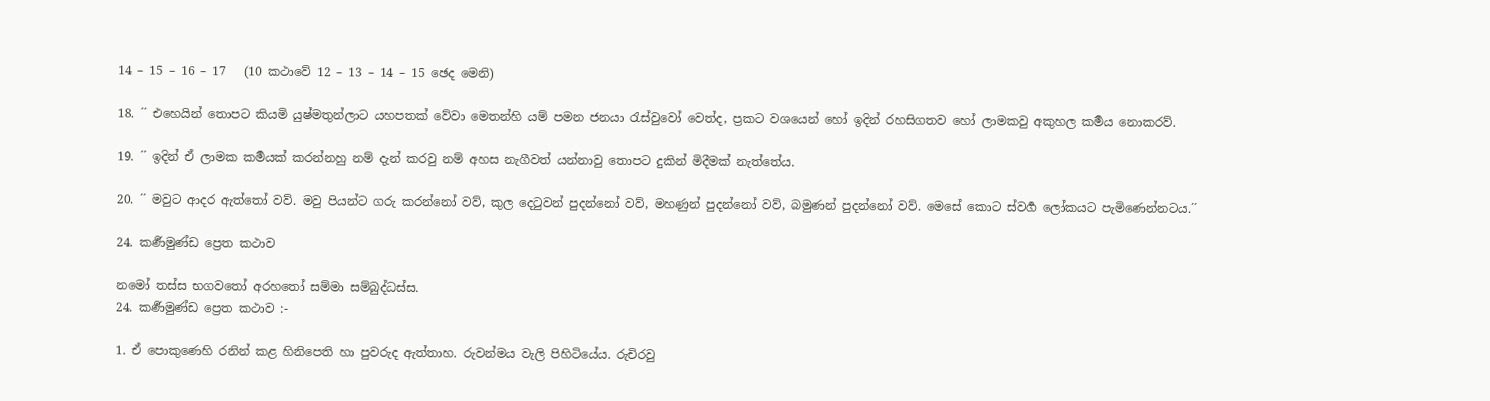14 – 15 – 16 – 17   (10 කථාවේ 12 – 13 – 14 – 15 ඡෙද මෙනි)

18. ´´ එහෙයින් තොපට කියමි යුෂ්මතුන්ලාට යහපතක් වේවා මෙතන්හි යම් පමන ජනයා රැස්වුවෝ වෙත්ද, ප්‍රකට වශයෙන් හෝ ඉදින් රහසිගතව හෝ ලාමකවු අකුහල කර්‍මය නොකරව්.

19. ´´ ඉදින් ඒ ලාමක කර්‍මයක් කරන්නහු නම් දැන් කරවු නම් අහස නැගීවත් යන්නාවු තොපට දුකින් මිදීමක් නැත්තේය.

20. ´´ මවුට ආදර ඇත්තෝ වව්. මවු පියන්ට ගරු කරන්නෝ වව්, කුල දෙටුවන් පුදන්නෝ වව්, මහණුන් පුදන්නෝ වව්, බමුණන් පුදන්නෝ වව්. මෙසේ කොට ස්වර්‍ග ලෝකයට පැමිණෙන්නටය.´´

24. කර්‍ණමුණ්ඩ ප්‍රෙත කථාව

නමෝ තස්ස භගවතෝ අරහතෝ සම්මා සම්බුද්ධස්ස.
24. කර්‍ණමුණ්ඩ ප්‍රෙත කථාව :-

1. ඒ පොකුණෙහි රනින් කළ හිනිපෙති හා පුවරුද ඇත්තාහ. රුවන්මය වැලි පිහිටියේය. රුචිරවු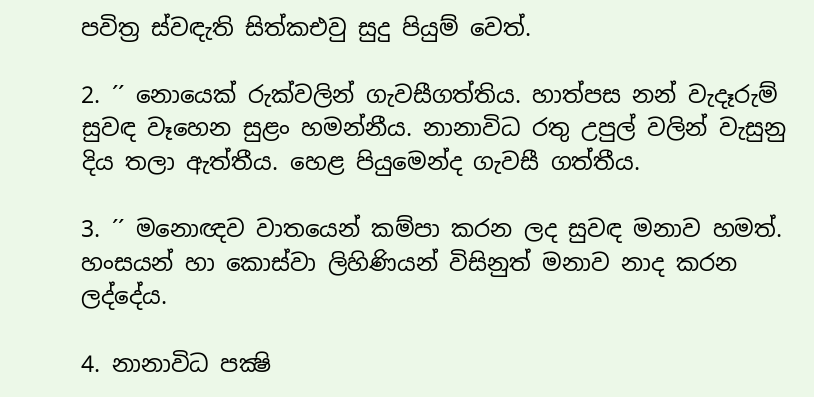පවිත්‍ර ස්වඳැති සිත්කඑවු සුදු පියුම් වෙත්.

2. ´´ නොයෙක් රුක්වලින් ගැවසීගත්තිය. හාත්පස නන් වැදෑරුම් සුවඳ වෑහෙන සුළං හමන්නීය. නානාවිධ රතු උපුල් වලින් වැසුනු දිය තලා ඇත්තීය. හෙළ පියුමෙන්ද ගැවසී ගත්තීය.

3. ´´ මනොඥව වාතයෙන් කම්පා කරන ලද සුවඳ මනාව හමත්. හංසයන් හා කොස්වා ලිහිණියන් විසිනුත් මනාව නාද කරන ලද්දේය.

4. නානාවිධ පක්‍ෂි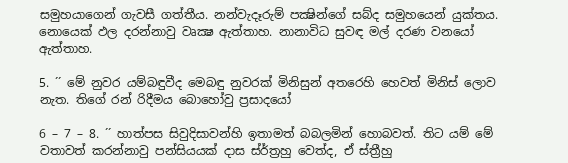සමුහයාගෙන් ගැවසී ගත්තීය. නන්වැදෑරුම් පක්‍ෂින්ගේ සබ්ද සමුහයෙන් යුක්තය. නොයෙක් ඵල දරන්නාවු වෘක්‍ෂ ඇත්තාහ. නානාවිධ සුවඳ මල් දරණ වනයෝ ඇත්තාහ.

5. ´´ මේ නුවර යම්බඳුවීද මෙබඳු නුවරක් මිනිසුන් අතරෙහි හෙවත් මිනිස් ලොව නැත. තිගේ රන් රිදීමය බොහෝවු ප්‍රසාදයෝ

6 – 7 – 8. ´´ හාත්පස සිවුදිසාවන්හි ඉතාමත් බබලමින් හොබවත්. තිට යම් මේ වතාවත් කරන්නාවු පන්සියයක් දාස ස්ර්‍ත්‍රහු වෙත්ද, ඒ ස්ත්‍රීහු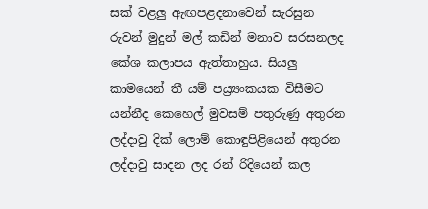සක් වළලු ඇඟපළදනාවෙන් සැරසුන රුවන් මුදුන් මල් කඩින් මනාව සරසනලද කේශ කලාපය ඇත්තාහුය. සියලු කාමයෙන් තී යම් පය්‍ර්‍යංකයක විසීමට යන්නීද කෙහෙල් මුවසම් පතුරුණු අතුරන ලද්දාවු දික් ලොම් කොඳුපිළියෙන් අතුරන ලද්දාවු සාදන ලද රන් රිදියෙන් කල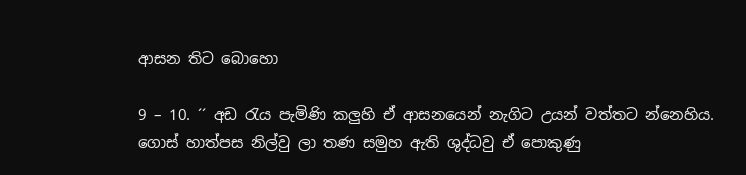ආසන තිට බොහො

9 – 10. ´´ අඩ රැය පැමිණි කලුහි ඒ ආසනයෙන් නැගිට උයන් වත්තට න්නෙහිය. ගොස් හාත්පස නිල්වු ලා තණ සමුහ ඇති ශුද්ධවු ඒ පොකුණු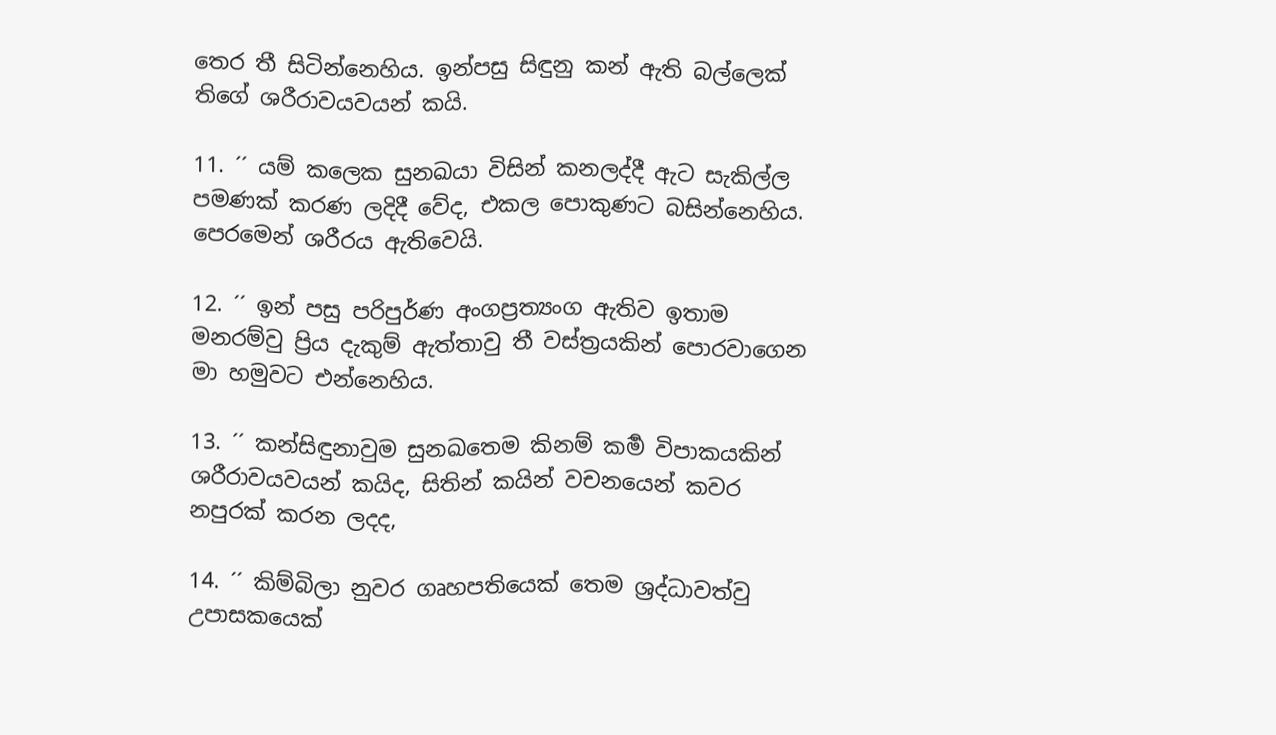තෙර තී සිටින්නෙහිය. ඉන්පසු සිඳුනු කන් ඇති බල්ලෙක් තිගේ ශරීරාවයවයන් කයි.

11. ´´ යම් කලෙක සුනඛයා විසින් කනලද්දී ඇට සැකිල්ල පමණක් කරණ ලදිදී වේද, එකල පොකුණට බසින්නෙහිය. පෙරමෙන් ශරීරය ඇතිවෙයි.

12. ´´ ඉන් පසු පරිපුර්ණ අංගප්‍රත්‍යංග ඇතිව ඉතාම මනරම්වු ප්‍රිය දැකුම් ඇත්තාවු තී වස්ත්‍රයකින් පොරවාගෙන මා හමුවට එන්නෙහිය.

13. ´´ කන්සිඳුනාවුම සුනඛතෙම කිනම් කර්‍ම විපාකයකින් ශරීරාවයවයන් කයිද, සිතින් කයින් වචනයෙන් කවර නපුරක් කරන ලදද,

14. ´´ කිම්බිලා නුවර ගෘහපතියෙක් තෙම ශ්‍රද්ධාවත්වු උපාසකයෙක්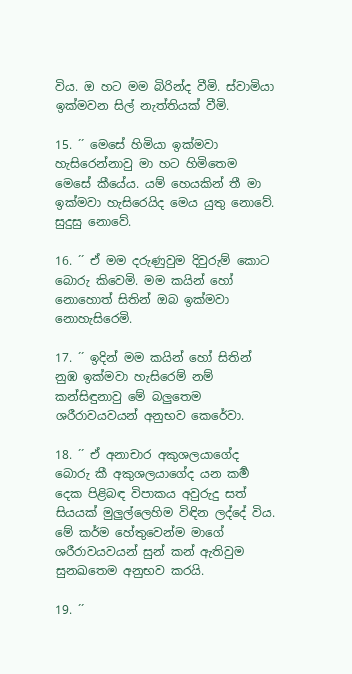විය. ඔ හට මම බිරින්ද වීමි. ස්වාමියා ඉක්මවන සිල් නැත්තියක් වීමි.

15. ´´ මෙසේ හිමියා ඉක්මවා හැසිරෙන්නාවු මා හට හිමිතෙම මෙසේ කීයේය. යම් හෙයකින් තී මා ඉක්මවා හැසිරෙයිද මෙය යුතු නොවේ. සුදුසු නොවේ.

16. ´´ ඒ මම දරුණුවුම දිවුරුම් කොට බොරු කිවෙමි. මම කයින් හෝ නොහොත් සිතින් ඔබ ඉක්මවා නොහැසිරෙමි.

17. ´´ ඉදින් මම කයින් හෝ සිතින් නුඹ ඉක්මවා හැසිරෙම් නම් කන්සිඳුනාවු මේ බලුතෙම ශරීරාවයවයන් අනුභව කෙරේවා.

18. ´´ ඒ අනාචාර අකුශලයාගේද බොරු කී අකුශලයාගේද යන කර්‍ම දෙක පිළිබඳ විපාකය අවුරුදු සත් සියයක් මුලුල්ලෙහිම විඳින ලද්දේ විය. මේ කර්ම හේතුවෙන්ම මාගේ ශරීරාවයවයන් සුන් කන් ඇතිවුම සුනඛතෙම අනුභව කරයි.

19. ´´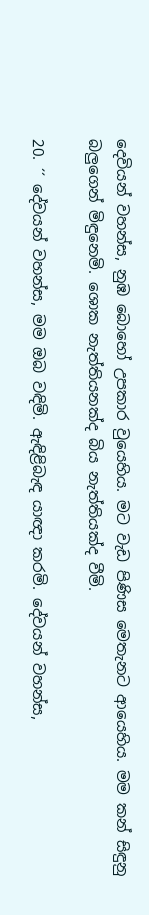දෙවියන් වහන්ස, නුඹ බොහෝ උපකාර වුයෙහිය. මට වැඩ පිණිස මෙතැනට ආයෙහිය. මම කන් සිඳුනු බලුගෙන් මිඳුනෙමි. ශොක නැත්තියනක්ද බිය නැත්තියක්ද වීමි.

20. ´´ දේවයන් වහන්ස, මම ඔබ වඳිමි. ඇඳිළිබැඳ යාඥා කරමි. දේවයන් වහන්ස,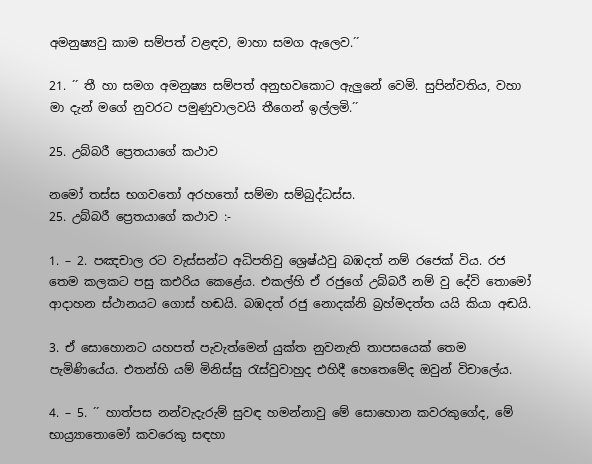අමනුෂ්‍යවු කාම සම්පත් වළඳව, මාහා සමග ඇලෙව.´´

21. ´´ තී හා සමග අමනුෂ්‍ය සම්පත් අනුභවකොට ඇලුනේ වෙමි. සුපින්වතිය, වහා මා දැන් මගේ නුවරට පමුණුවාලවයි තීගෙන් ඉල්ලමි.´´

25. උබ්බරී ප්‍රෙතයාගේ කථාව

නමෝ තස්ස භගවතෝ අරහතෝ සම්මා සම්බුද්ධස්ස.
25. උබ්බරී ප්‍රෙතයාගේ කථාව :-

1. – 2. පඤචාල රට වැස්සන්ට අධිපතිවු ශ්‍රෙෂ්ඨවු බඹදත් නම් රජෙක් විය. රජ තෙම කලකට පසු කඑරිය කෙළේය. එකල්හි ඒ රජුගේ උබ්බරී නම් වු දේවි තොමෝ ආදාහන ස්ථානයට ගොස් හඬයි. බඹදත් රජු නොදක්නි බ්‍රහ්මදත්ත යයි කියා අඬයි.

3. ඒ සොහොනට යහපත් පැවැත්මෙන් යුක්ත නුවනැති තාපසයෙක් තෙම පැමිණියේය. එතන්හි යම් මිනිස්සු රැස්වුවාහුද එහිදී හෙතෙමේද ඔවුන් විචාලේය.

4. – 5. ´´ හාත්පස නන්වැදැරුම් සුවඳ හමන්නාවු මේ සොහොන කවරකුගේද, මේ භාය්‍ර්‍යාතොමෝ කවරෙකු සඳහා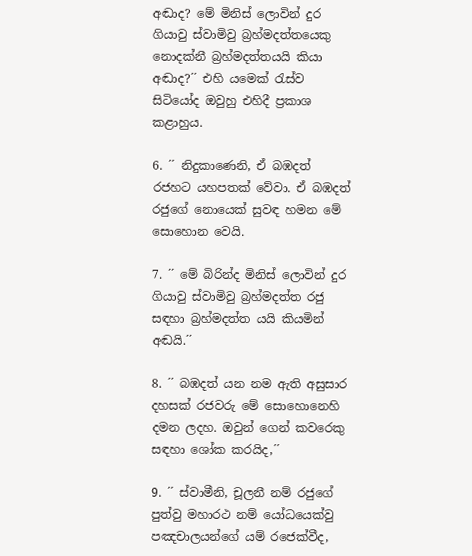අඬාද? මේ මිනිස් ලොවින් දුර ගියාවු ස්වාමිවු බ්‍රහ්මදත්තයෙකු නොදක්නී බ්‍රහ්මදත්තයයි කියා අඬාද?´´ එහි යමෙක් රැස්ව සිටියෝද ඔවුහු එහිදී ප්‍රකාශ කළාහුය.

6. ´´ නිදුකාණෙනි, ඒ බඹදත් රජහට යහපතක් වේවා. ඒ බඹදත් රජුගේ නොයෙක් සුවඳ හමන මේ සොහොන වෙයි.

7. ´´ මේ බිරින්ද මිනිස් ලොවින් දුර ගියාවු ස්වාමිවු බ්‍රහ්මදත්ත රජු සඳහා බ්‍රහ්මදත්ත යයි කියමින් අඬයි.´´

8. ´´ බඹදත් යන නම ඇති අසුසාර දහසක් රජවරු මේ සොහොනෙහි දමන ලදහ. ඔවුන් ගෙන් කවරෙකු සඳහා ශෝක කරයිද,´´

9. ´´ ස්වාමීනි, චූලනී නම් රජුගේ පුත්වු මහාරථ නම් යෝධයෙක්වු පඤචාලයන්ගේ යම් රජෙක්වීද,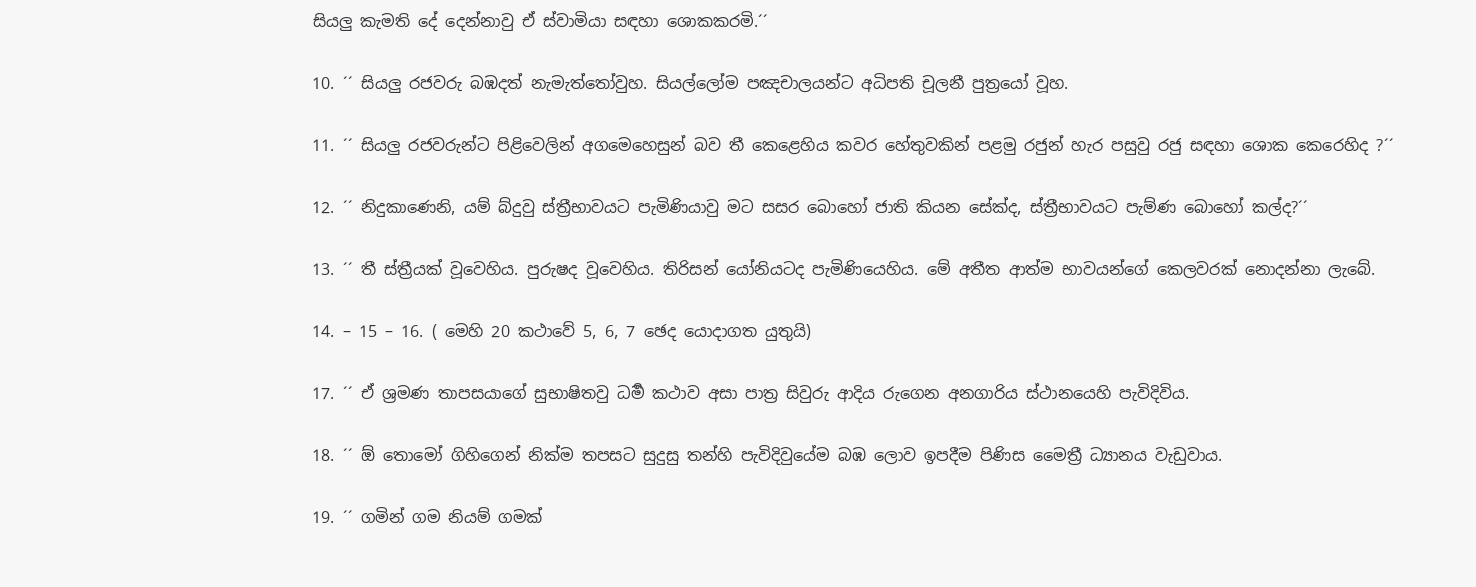සියලු කැමති දේ දෙන්නාවු ඒ ස්වාමියා සඳහා ශොකකරමි.´´

10. ´´ සියලු රජවරු බඹදත් නැමැත්තෝවුහ. සියල්ලෝම පඤචාලයන්ට අධිපති චූලනී පුත්‍රයෝ වූහ.

11. ´´ සියලු රජවරුන්ට පිළිවෙලින් අගමෙහෙසුන් බව තී කෙළෙහිය කවර හේතුවකින් පළමු රජුන් හැර පසුවු රජු සඳහා ශොක කෙරෙහිද ?´´

12. ´´ නිදුකාණෙනි, යම් බ්දුවු ස්ත්‍රීභාවයට පැමිණියාවු මට සසර බොහෝ ජාති කියන සේක්ද, ස්ත්‍රීභාවයට පැම්ණ බොහෝ කල්ද?´´

13. ´´ තී ස්ත්‍රීයක් වූවෙහිය. පුරුෂද වූවෙහිය. තිරිසන් යෝනියටද පැමිණියෙහිය. මේ අතීත ආත්ම භාවයන්ගේ කෙලවරක් නොදන්නා ලැබේ.

14. – 15 – 16. ( මෙහි 20 කථාවේ 5, 6, 7 ඡෙද යොදාගත යුතුයි)

17. ´´ ඒ ශ්‍රමණ තාපසයාගේ සුභාෂිතවු ධර්‍ම කථාව අසා පාත්‍ර සිවුරු ආදිය රුගෙන අනගාරිය ස්ථානයෙහි පැවිදිවිය.

18. ´´ ඕ තොමෝ ගිහිගෙන් නික්ම තපසට සුදුසු තන්හි පැවිදිවුයේම බඹ ලොව ඉපදීම පිණිස මෛත්‍රී ධ්‍යානය වැඩුවාය.

19. ´´ ගමින් ගම නියම් ගමක්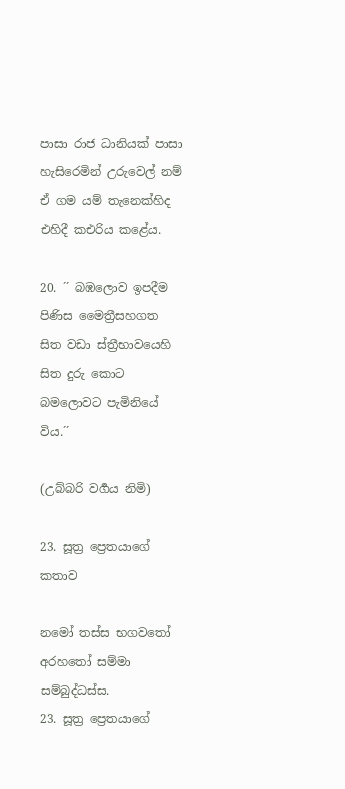පාසා රාජ ධානියක් පාසා හැසිරෙමින් උරුවෙල් නම් ඒ ගම යම් තැනෙක්හිද එහිදී කඑරිය කළේය.

20. ´´ බඹලොව ඉපදීම පිණිස මෛත්‍රීසහගත සිත වඩා ස්ත්‍රීභාවයෙහි සිත දුරු කොට බමලොවට පැමිනියේ විය.´´

(උබ්බරි වර්‍ගය නිමි)

23. සූත්‍ර ප්‍රෙතයාගේ කතාව

නමෝ තස්ස භගවතෝ අරහතෝ සම්මා සම්බුද්ධස්ස.
23. සූත්‍ර ප්‍රෙතයාගේ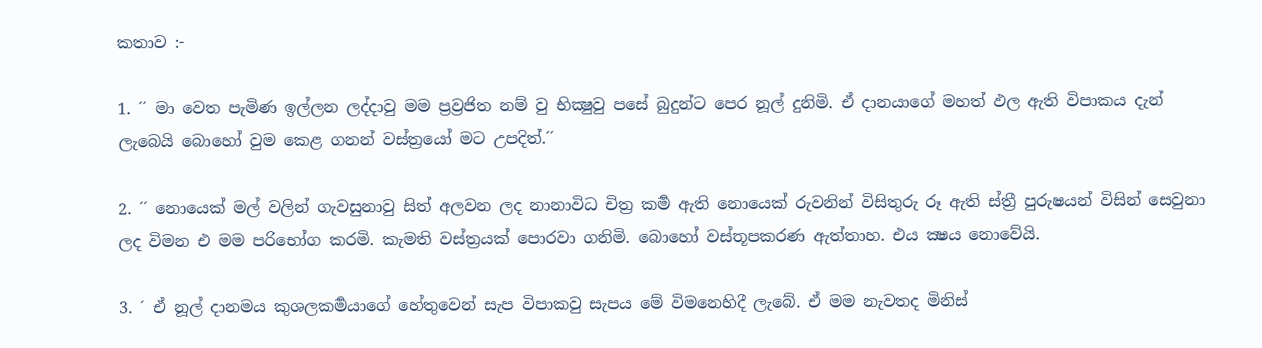කතාව :-

1. ´´ මා වෙත පැමිණ ඉල්ලන ලද්දාවු මම ප්‍රව්‍රජිත නම් වු භික්‍ෂුවු පසේ බුදුන්ට පෙර නූල් දුනිමි. ඒ දානයාගේ මහත් ඵල ඇති විපාකය දැන් ලැබෙයි බොහෝ වුම කෙළ ගනන් වස්ත්‍රයෝ මට උපදිත්.´´

2. ´´ නොයෙක් මල් වලින් ගැවසුනාවු සිත් අලවන ලද නානාවිධ චිත්‍ර කර්‍ම ඇති නොයෙක් රුවනින් විසිතුරු රූ ඇති ස්ත්‍රී පුරුෂයන් විසින් සෙවුනා ලද විමන එ මම පරිභෝග කරමි. කැමති වස්ත්‍රයක් පොරවා ගනිමි. බොහෝ වස්තූපකරණ ඇත්තාහ. එය ක්‍ෂය නොවේයි.

3. ´ ඒ නූල් දානමය කුශලකර්‍මයාගේ හේතුවෙන් සැප විපාකවු සැපය මේ විමනෙහිදී ලැබේ. ඒ මම නැවතද මිනිස්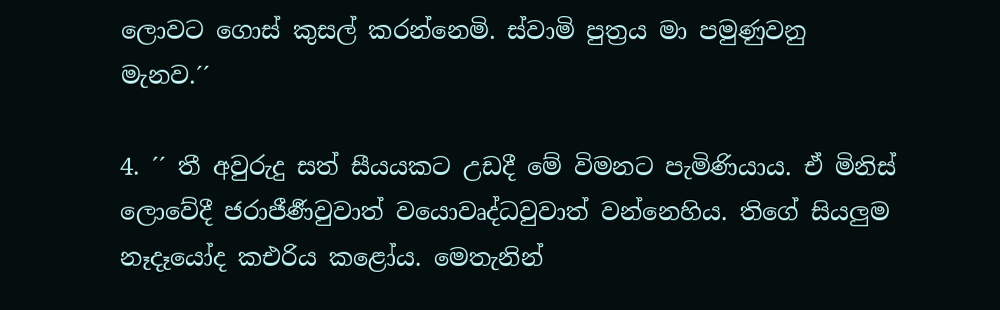ලොවට ගොස් කුසල් කරන්නෙමි. ස්වාමි පුත්‍රය මා පමුණුවනු මැනව.´´

4. ´´ තී අවුරුදු සත් සීයයකට උඩදී මේ විමනට පැමිණියාය. ඒ මිනිස් ලොවේදී ජරාජීර්‍ණවුවාත් වයොවෘද්ධවුවාත් වන්නෙහිය. තිගේ සියලුම නෑදෑයෝද කඑරිය කළෝය. මෙතැනින්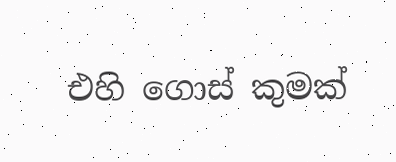එහි ගොස් කුමක්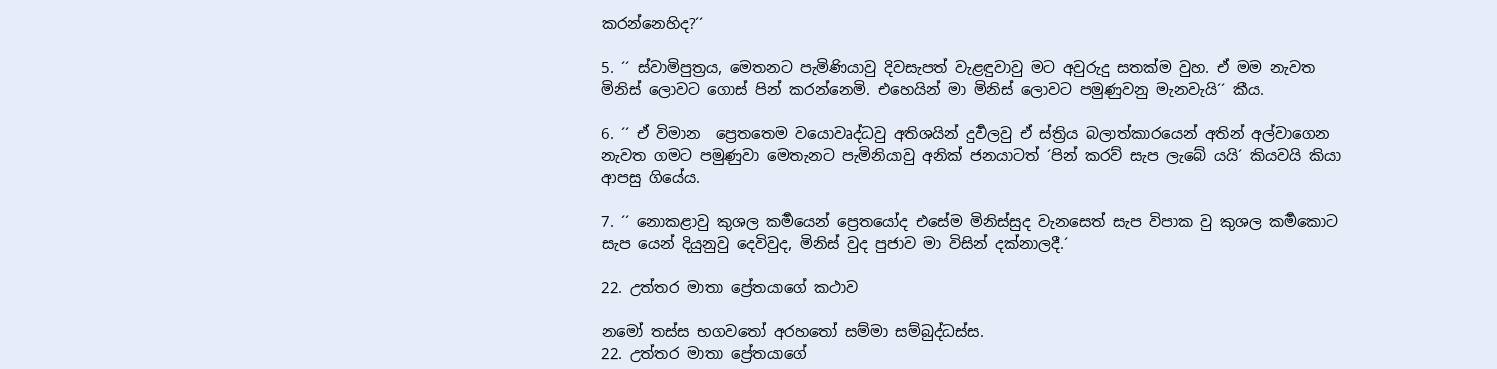කරන්නෙහිද?´´

5. ´´ ස්වාමිපුත්‍රය, මෙතනට පැමිණියාවු දිවසැපත් වැළඳුවාවු මට අවුරුදු සතක්ම වුහ. ඒ මම නැවත මිනිස් ලොවට ගොස් පින් කරන්නෙමි. එහෙයින් මා මිනිස් ලොවට පමුණුවනු මැනවැයි´´ කීය.

6. ´´ ඒ විමාන  ප්‍රෙතතෙම වයොවෘද්ධවු අතිශයින් දුර්‍වලවු ඒ ස්ත්‍රිය බලාත්කාරයෙන් අතින් අල්වාගෙන නැවත ගමට පමුණුවා මෙතැනට පැමිනියාවු අනික් ජනයාටත් ´පින් කරව් සැප ලැබේ යයි´ කියවයි කියා ආපසු ගියේය.

7. ´´ නොකළාවු කුශල කර්‍මයෙන් ප්‍රෙතයෝද එසේම මිනිස්සුද වැනසෙත් සැප විපාක වු කුශල කර්‍මකොට සැප යෙන් දියුනුවු දෙවිවුද, මිනිස් වුද පුජාව මා විසින් දක්නාලදී.´

22. උත්තර මාතා ප්‍රේතයාගේ කථාව

නමෝ තස්ස භගවතෝ අරහතෝ සම්මා සම්බුද්ධස්ස.
22. උත්තර මාතා ප්‍රේතයාගේ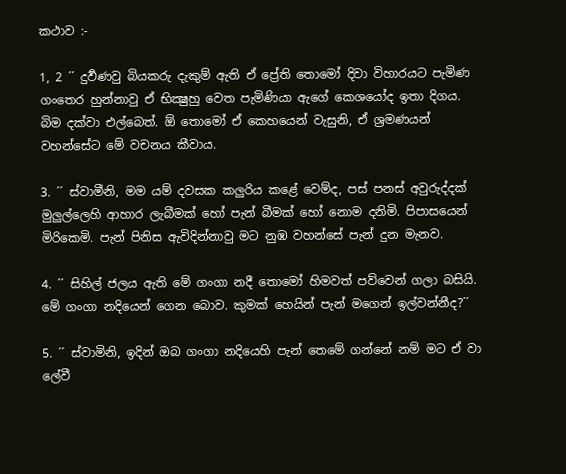කථාව :-

1, 2 ´´ දුර්‍වණවු බියකරු දැකුම් ඇති ඒ ප්‍රේති තොමෝ දිවා විහාරයට පැමිණ ගංතෙර හුන්නාවු ඒ භික්‍ෂුහු වෙත පැමිණියා ඇගේ කෙශයෝද ඉතා දිගය. බිම දක්වා එල්බෙත්. ඕ තොමෝ ඒ කෙහයෙන් වැසුනි, ඒ ශ්‍රමණයන් වහන්සේට මේ වචනය කීවාය.

3. ´´ ස්වාමීනි, මම යම් දවසක කලුරිය කළේ වෙම්ද, පස් පනස් අවුරුද්දක් මුලුල්ලෙහි ආහාර ලැබීමක් හෝ පැන් බීමක් හෝ නොම දනිමි. පිපාසයෙන් මිරිකෙමි. පැන් පිනිස ඇවිදින්නාවු මට නුඹ වහන්සේ පැන් දුන මැනව.

4. ´´ සිහිල් ජලය ඇති මේ ගංගා නදී තොමෝ හිමවත් පව්වෙන් ගලා බසියි. මේ ගංගා නදියෙන් ගෙන බොව. කුමක් හෙයින් පැන් මගෙන් ඉල්වන්නීද?´´

5. ´´ ස්වාමිනි, ඉදින් ඔබ ගංගා නදියෙහි පැන් තෙමේ ගන්නේ නම් මට ඒ වා ලේවී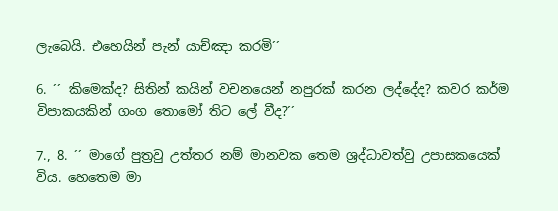ලැබෙයි. එහෙයින් පැන් යාච්ඤා කරමි´´

6. ´´ කිමෙක්ද? සිතින් කයින් වචනයෙන් නපුරක් කරන ලද්දේද? කවර කර්ම විපාකයකින් ගංග තොමෝ තිට ලේ වීද?´´

7., 8. ´´ මාගේ පුත්‍රවු උත්තර නම් මානවක තෙම ශ්‍රද්ධාවත්වු උපාසකයෙක් විය. හෙතෙම මා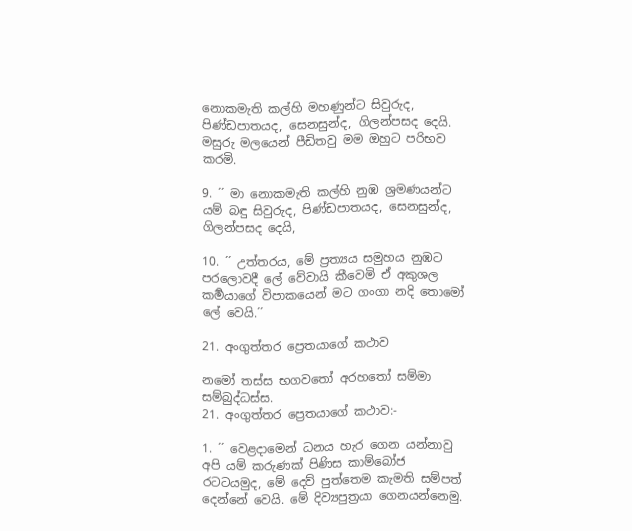නොකමැති කල්හි මහණුන්ට සිවුරුද, පිණ්ඩපාතයද, සෙනසුන්ද, ගිලන්පසද දෙයි. මසුරු මලයෙන් පීඩිතවු මම ඔහුට පරිභව කරමි.

9. ´´ මා නොකමැති කල්හි නුඹ ශ්‍රමණයන්ට යම් බඳු සිවුරුද, පිණ්ඩපාතයද, සෙනසුන්ද, ගිලන්පසද දෙයි,

10. ´´ උත්තරය, මේ ප්‍රත්‍යය සමුහය නුඹට පරලොවදී ලේ වේවායි කීවෙමි ඒ අකුශල කර්‍මයාගේ විපාකයෙන් මට ගංගා නදි තොමෝ ලේ වෙයි.´´

21. අංගුත්තර ප්‍රෙතයාගේ කථාව

නමෝ තස්ස භගවතෝ අරහතෝ සම්මා සම්බුද්ධස්ස.
21. අංගුත්තර ප්‍රෙතයාගේ කථාව:-

1. ´´ වෙළදාමෙන් ධනය හැර ගෙන යන්නාවු අපි යම් කරුණක් පිණිස කාම්බෝජ රටටයමුද, මේ දෙව් පුත්තෙම කැමති සම්පත් දෙන්නේ වෙයි. මේ දිව්‍යපුත්‍රයා ගෙනයන්නෙමු.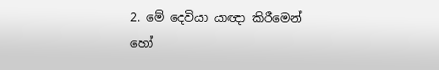2. මේ දෙවියා යාඥා කිරීමෙන් හෝ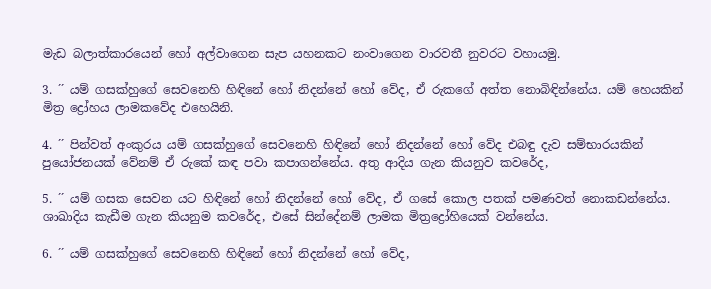මැඩ බලාත්කාරයෙන් හෝ අල්වාගෙන සැප යහනකට නංවාගෙන වාරවතී නුවරට වහායමු.

3. ´´ යම් ගසක්හුගේ සෙවනෙහි හිඳිනේ හෝ නිදන්නේ හෝ වේද, ඒ රුකගේ අත්ත නොබිඳින්නේය. යම් හෙයකින් මිත්‍ර ද්‍රෝහය ලාමකවේද එහෙයිනි.

4. ´´ පින්වත් අංකුරය යම් ගසක්හුගේ සෙවනෙහි හිඳිනේ හෝ නිදන්නේ හෝ වේද එබඳු දැව සම්භාරයකින් පුයෝජනයක් වේනම් ඒ රුකේ කඳ පවා කපාගන්නේය. අතු ආදිය ගැන කියනුව කවරේද,

5. ´´ යම් ගසක සෙවන යට හිඳිනේ හෝ නිදන්නේ හෝ වේද, ඒ ගසේ කොල පතක් පමණවත් නොකඩන්නේය. ශාඛාදිය කැඩීම ගැන කියනුම කවරේද, එසේ සින්දේනම් ලාමක මිත්‍රද්‍රෝහියෙක් වන්නේය.

6. ´´ යම් ගසක්හුගේ සෙවනෙහි හිඳිනේ හෝ නිදන්නේ හෝ වේද,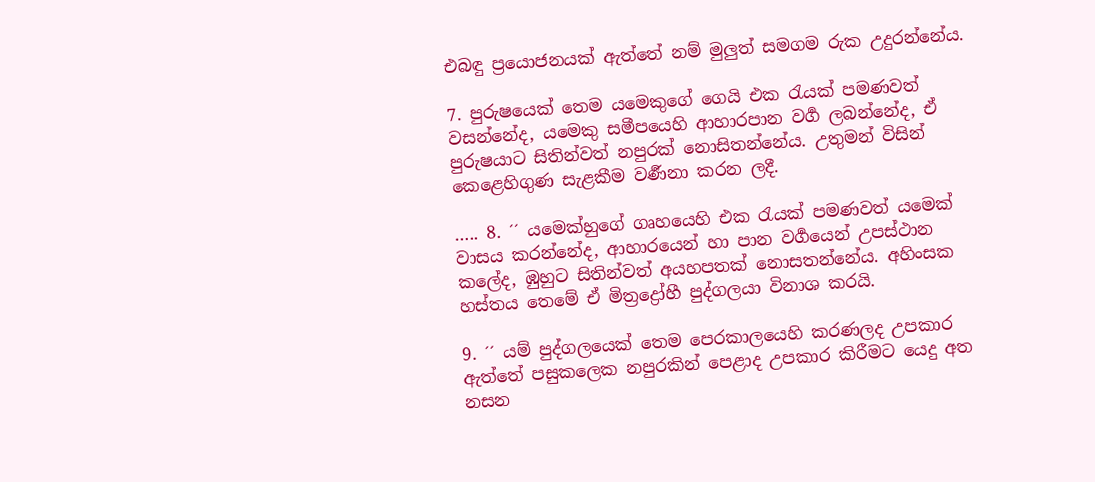එබඳු ප්‍රයොජනයක් ඇත්තේ නම් මුලුත් සමගම රුක උදුරන්නේය.

7. පුරුෂයෙක් තෙම යමෙකුගේ ගෙයි එක රැයක් පමණවත් වසන්නේද, යමෙකු සමීපයෙහි ආහාරපාන වර්‍ග ලබන්නේද, ඒ පුරුෂයාට සිතින්වත් නපුරක් නොසිතන්නේය. උතුමන් විසින් කෙළෙහිගුණ සැළකීම වර්‍ණනා කරන ලදී.

….. 8. ´´ යමෙක්හුගේ ගෘහයෙහි එක රැයක් පමණවත් යමෙක් වාසය කරන්නේද, ආහාරයෙන් හා පාන වර්‍ගයෙන් උපස්ථාන කලේද, ඹුහුට සිතින්වත් අයහපතක් නොසතන්නේය. අහිංසක හස්තය තෙමේ ඒ මිත්‍රද්‍රෝහී පුද්ගලයා විනාශ කරයි.

9. ´´ යම් පුද්ගලයෙක් තෙම පෙරකාලයෙහි කරණලද උපකාර ඇත්තේ පසුකලෙක නපුරකින් පෙළාද උපකාර කිරීමට යෙදු අත නසන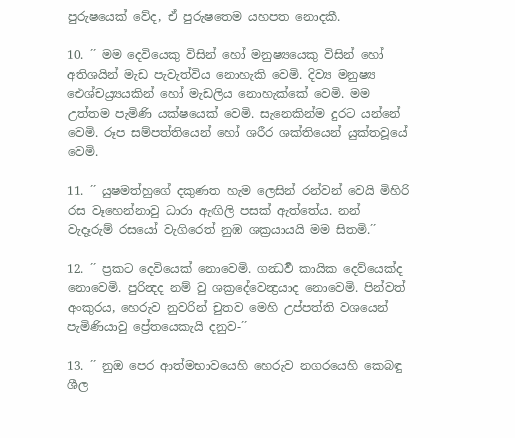පුරුෂයෙක් වේද, ඒ පුරුෂතෙම යහපත නොදකී.

10. ´´ මම දෙවියෙකු විසින් හෝ මනුෂ්‍යයෙකු විසින් හෝ අතිශයින් මැඩ පැවැත්විය නොහැකි වෙමි. දිව්‍ය මනුෂ්‍ය ඓශ්චය්‍ර්‍යයකින් හෝ මැඩලිය නොහැක්කේ වෙමි. මම උත්තම පැමිණි යක්ෂයෙක් වෙමි. සැනෙකින්ම දුරට යන්නේ වෙමි. රූප සම්පත්තියෙන් හෝ ශරීර ශක්තියෙන් යුක්තවූයේ වෙමි.

11. ´´ යුෂමත්හුගේ දකුණත හැම ලෙසින් රන්වන් වෙයි මිහිරි රස වෑහෙන්නාවු ධාරා ඇඟිලි පසක් ඇත්තේය. නන් වැදෑරුම් රසයෝ වැගිරෙත් නුඹ ශක්‍රයායයි මම සිතමි.´´

12. ´´ ප්‍රකට දෙවියෙක් නොවෙමි. ගන්‍ධර්‍ව කායික දෙව්යෙක්ද නොවෙමි. පුරින්‍දද නම් වු ශක්‍රදේවෙන්‍ද්‍රයාද නොවෙමි. පින්වත් අංකුරය, හෙරුව නුවරින් චුතව මෙහි උප්පත්ති වශයෙන් පැමිණියාවු ප්‍රේතයෙකැයි දනුව-´´

13. ´´ නුඔ පෙර ආත්මභාවයෙහි හෙරුව නගරයෙහි කෙබඳු ශීල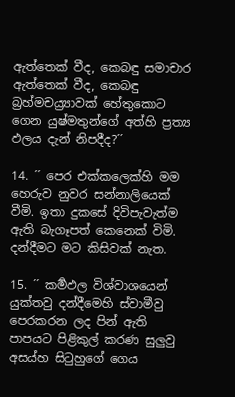ඇත්තෙක් වීද, කෙබඳු සමාචාර ඇත්තෙක් වීද, කෙබඳු බ්‍රහ්මචය්‍ර්‍යාවක් හේතුකොට ගෙන යුෂ්මතුන්ගේ අත්හි ප්‍රත්‍ය ඵලය දැන් නිපදීද?´´

14. ´´ පෙර එක්කලෙක්හි මම හෙරුව නුවර සන්නාලියෙක් වීමි. ඉතා දුකසේ දිවිපැවැත්ම ඇති බැගෑපත් කෙනෙක් විමි. දන්දීමට මට කිසිවක් නැත.

15. ´´ කර්‍මඵල විශ්වාශයෙන් යුක්තවු දන්දීමෙහි ස්වාමීවු පෙරකරන ලද පින් ඇති පාපයට පිළිකුල් කරණ සුලුවු අසය්හ සිටුහුගේ ගෙය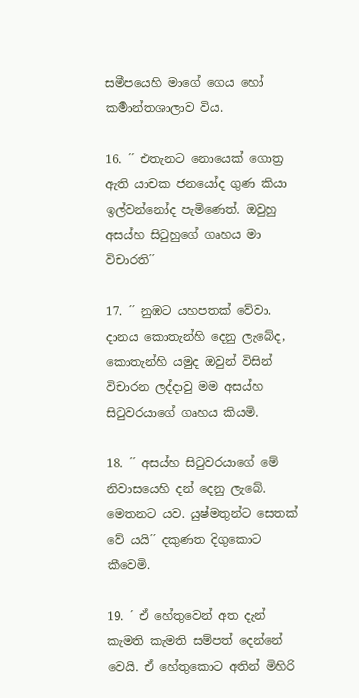සමීපයෙහි මාගේ ගෙය හෝ කර්‍මාන්තශාලාව විය.

16. ´´ එතැනට නොයෙක් ගොත්‍ර ඇති යාචක ජනයෝද ගුණ කියා ඉල්වන්නෝද පැමිණෙත්. ඔවුහු අසය්හ සිටුහුගේ ගෘහය මා විචාරති´´

17. ´´ නුඹට යහපතක් වේවා. දානය කොතැන්හි දෙනු ලැබේද, කොතැන්හි යමුද ඔවුන් විසින් විචාරන ලද්දාවු මම අසය්හ සිටුවරයාගේ ගෘහය කියමි.

18. ´´ අසය්හ සිටුවරයාගේ මේ නිවාසයෙහි දන් දෙනු ලැබේ.  මෙතනට යව. යුෂ්මතුන්ට සෙතක් වේ යයි´´ දකුණත දිගුකොට කීවෙමි.

19. ´ ඒ හේතුවෙන් අත දැන් කැමති කැමති සම්පත් දෙන්නේ වෙයි. ඒ හේතුකොට අතින් මිහිරි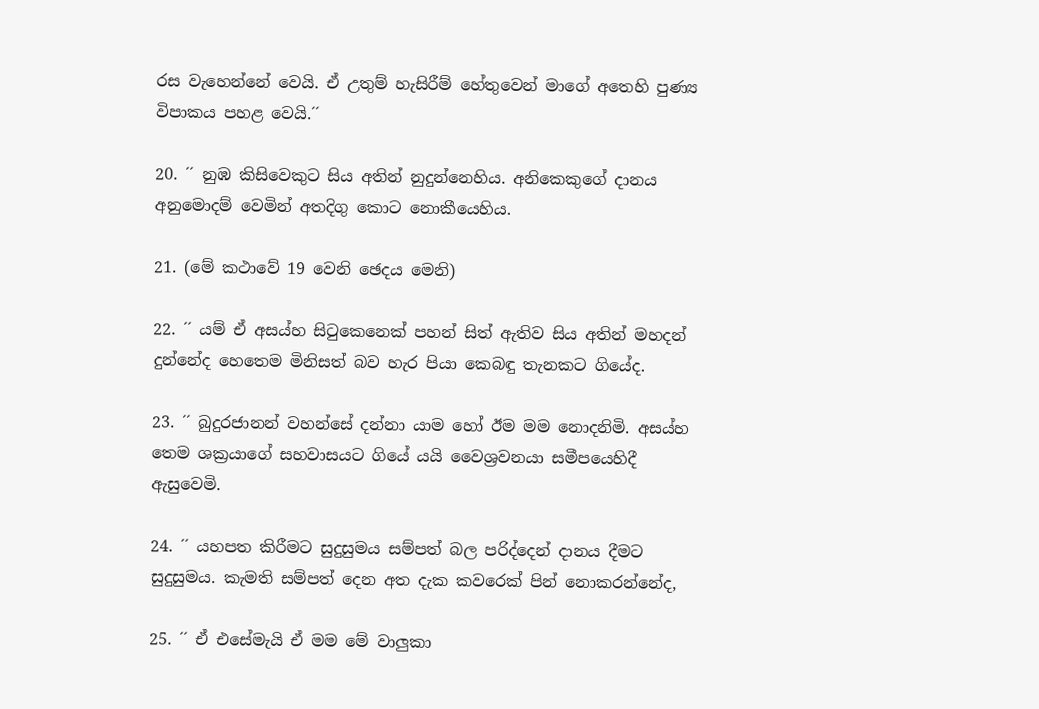රස වැහෙන්නේ වෙයි. ඒ උතුම් හැසිරීම් හේතුවෙන් මාගේ අතෙහි පුණ්‍ය විපාකය පහළ වෙයි.´´

20. ´´ නුඹ කිසිවෙකුට සිය අතින් නුදුන්නෙහිය. අනිකෙකුගේ දානය අනුමොදම් වෙමින් අතදිගු කොට නොකීයෙහිය.

21. (මේ කථාවේ 19 වෙනි ඡෙදය මෙනි)

22. ´´ යම් ඒ අසය්හ සිටුකෙනෙක් පහන් සිත් ඇතිව සිය අතින් මහදන් දුන්නේද හෙතෙම මිනිසත් බව හැර පියා කෙබඳු තැනකට ගියේද.

23. ´´ බුදුරජානන් වහන්සේ දන්නා යාම හෝ ඊම මම නොදනිමි. අසය්හ තෙම ශක්‍රයාගේ සහවාසයට ගියේ යයි වෛශ්‍රවනයා සමීපයෙහිදී ඇසුවෙමි.

24. ´´ යහපත කිරීමට සුදුසුමය සම්පත් බල පරිද්දෙන් දානය දීමට සුදුසුමය. කැමති සම්පත් දෙන අත දැක කවරෙක් පින් නොකරන්නේද,

25. ´´ ඒ එසේමැයි ඒ මම මේ වාලුකා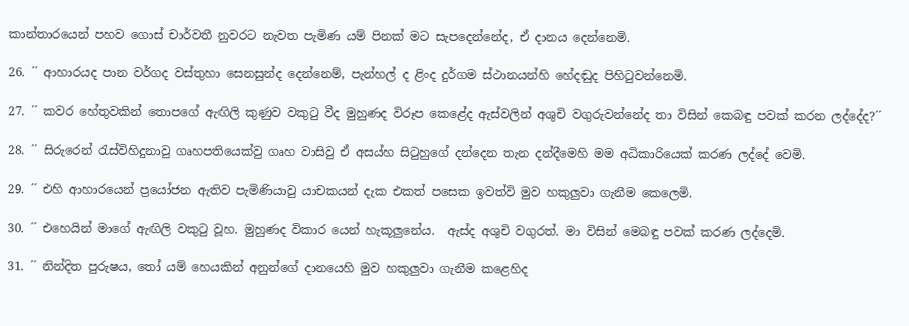කාන්තාරයෙන් පහව ගොස් චාර්වතී නුවරට නැවත පැමිණ යම් පිනක් මට සැපදෙන්නේද, ඒ දානය දෙන්නෙමි.

26. ´´ ආහාරයද පාන වර්ගද වස්තුහා සෙනසුන්ද දෙන්නෙම්, පැන්හල් ද ළිංද දුර්ගම ස්ථානයන්හි හේදඬුද පිහිටුවන්නෙමි.

27. ´´ කවර හේතුවකින් තොපගේ ඇඟිලි කුණුව වකුටු වීද මුහුණද විරූප කෙළේද ඇස්වලින් අශුචි වගුරුවන්නේද තා විසින් කෙබඳු පවක් කරන ලද්දේද?´´

28. ´´ සිරුරෙන් රැස්විහිදුනාවු ගෘහපතියෙක්වු ගෘහ වාසිවු ඒ අසය්හ සිටුහුගේ දන්දෙන තැන දන්දීමෙහි මම අධිකාරියෙක් කරණ ලද්දේ වෙමි.

29. ´´ එහි ආහාරයෙන් ප්‍රයෝජන ඇතිව පැමිණියාවු යාචකයන් දැක එකත් පසෙක ඉවත්වි මුව හකුලුවා ගැනීම කෙලෙමි.

30. ´´ එහෙයින් මාගේ ඇඟිලි වකුටු වූහ. මුහුණද විකාර යෙන් හැකූලුනේය.  ඇස්ද අශුචි වගුරත්. මා විසින් මෙබඳු පවක් කරණ ලද්දෙමි.

31. ´´ නින්දිත පුරුෂය, තෝ යම් හෙයකින් අනුන්ගේ දානයෙහි මුව හකුලුවා ගැනීම කළෙහිද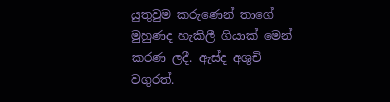යුතුවුම කරුණෙන් තාගේ මුහුණද හැකිලී ගියාක් මෙන් කරණ ලදී. ඇස්ද අශුචි වගුරත්.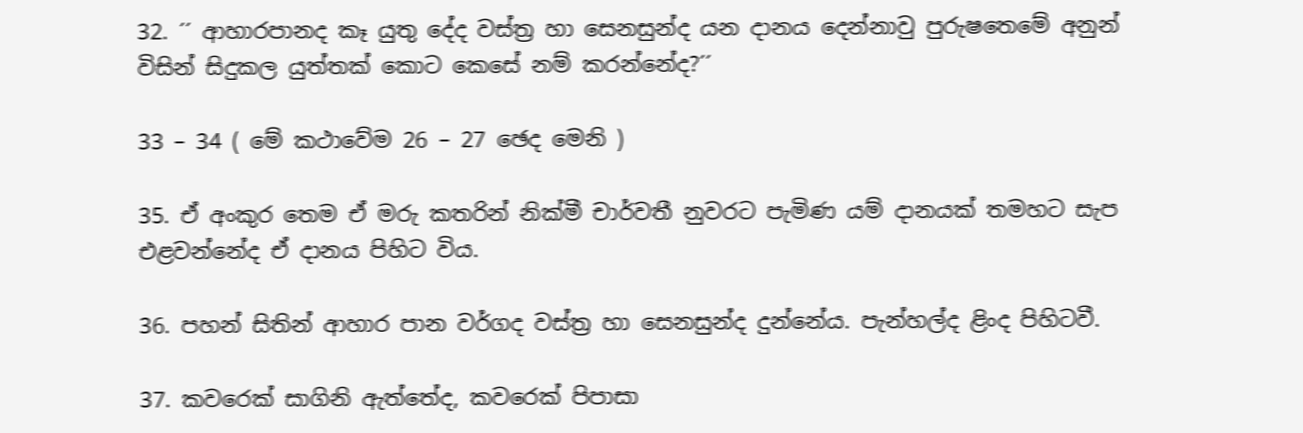32. ´´ ආහාරපානද කෑ යුතු දේද වස්ත්‍ර හා සෙනසුන්ද යන දානය දෙන්නාවු පුරුෂතෙමේ අනුන් විසින් සිදුකල යුත්තක් කොට කෙසේ නම් කරන්නේද?´´

33 – 34 ( මේ කථාවේම 26 – 27 ඡෙද මෙනි )

35. ඒ අංකුර තෙම ඒ මරු කතරින් නික්මී චාර්වතී නුවරට පැමිණ යම් දානයක් තමහට සැප එළවන්නේද ඒ දානය පිහිට විය.

36. පහන් සිතින් ආහාර පාන වර්ගද වස්ත්‍ර හා සෙනසුන්ද දුන්නේය. පැන්හල්ද ළිංද පිහිටවී.

37. කවරෙක් සාගිනි ඇත්තේද, කවරෙක් පිපාසා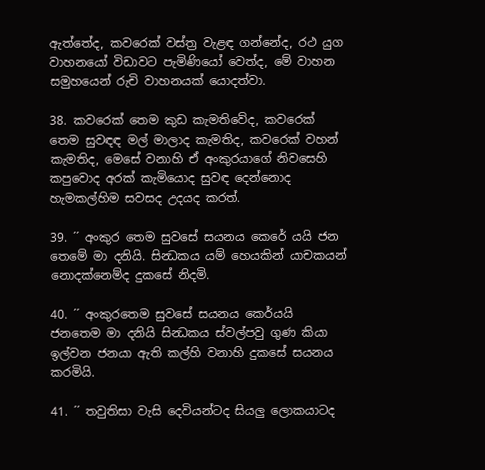ඇත්තේද, කවරෙක් වස්ත්‍ර වැළඳ ගන්නේද, රථ යුග වාහනයෝ විඩාවට පැමිණියෝ වෙත්ද, මේ වාහන සමුහයෙන් රුචි වාහනයක් යොදත්වා.

38. කවරෙක් තෙම කුඩ කැමතිවේද, කවරෙක් තෙම සුවඳඳ මල් මාලාද කැමතිද, කවරෙක් වහන් කැමතිද, මෙසේ වනාහි ඒ අංකුරයාගේ නිවසෙහි කපුවොද අරක් කැමියොද සුවඳ දෙන්නොද හැමකල්හිම සවසද උදයද කරත්.

39. ´´ අංකුර තෙම සුවසේ සයනය කෙරේ යයි ජන තෙමේ මා දනියි. සින්‍ධකය යම් හෙයකින් යාචකයන් නොදක්නෙම්ද දුකසේ නිදමි.

40. ´´ අංකුරතෙම සුවසේ සයනය කෙර්යයි ජනතෙම මා දනියි සින්‍ධකය ස්වල්පවු ගුණ කියා ඉල්වන ජනයා ඇති කල්හි වනාහි දුකසේ සයනය කරමියි.

41. ´´ තවුතිසා වැසි දෙවියන්ටද සියලු ලොකයාටද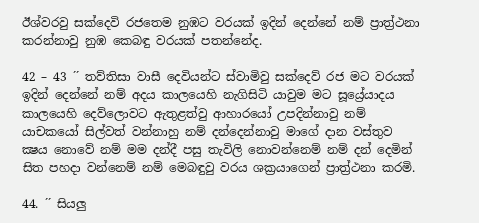ඊශ්වරවු සක්දෙවි රජතෙම නුඹට වරයක් ඉදින් දෙන්නේ නම් ප්‍රාත්‍ර්‍ථනා කරන්නාවු නුඹ කෙබඳු වරයක් පතන්නේද.

42 – 43 ´´ තව්තිසා වාසී දෙවියන්ට ස්වාමිවු සක්දෙව් රජ මට වරයක් ඉදින් දෙන්නේ නම් අදය කාලයෙහි නැගිසිටි යාවුම මට සූය්‍රේ‍යාදය කාලයෙහි දෙව්ලොවට ඇතුළත්වු ආහාරයෝ උපදින්නාවු නම් යාචකයෝ සිල්වත් වන්නාහු නම් දන්දෙන්නාවු මාගේ දාන වස්තුව ක්‍ෂය නොවේ නම් මම දන්දී පසු තැවිලි නොවන්නෙම් නම් දන් දෙමින් සිත පහදා වන්නෙම් නම් මෙබඳුවු වරය ශක්‍රයාගෙන් ප්‍රාත්‍ර්‍ථනා කරමි.

44. ´´ සියලු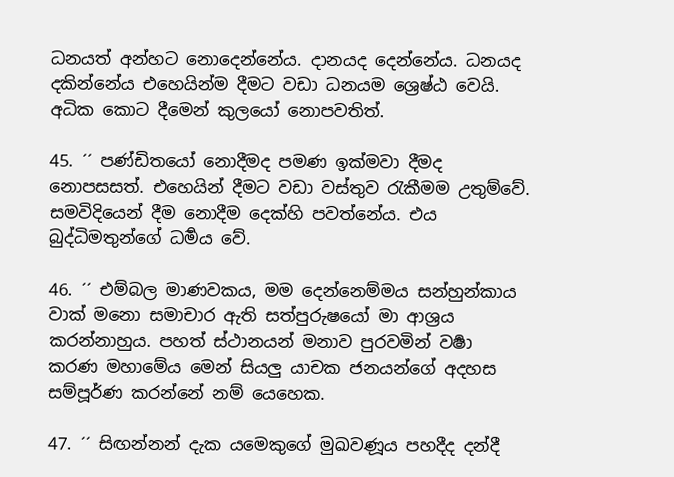ධනයත් අන්හට නොදෙන්නේය. දානයද දෙන්නේය. ධනයද දකින්නේය එහෙයින්ම දීමට වඩා ධනයම ශ්‍රෙෂ්ඨ වෙයි. අධික කොට දීමෙන් කුලයෝ නොපවතිත්.

45. ´´ පණ්ඩිතයෝ නොදීමද පමණ ඉක්මවා දීමද නොපසසත්. එහෙයින් දීමට වඩා වස්තුව රැකීමම උතුම්වේ. සමවිදියෙන් දීම නොදීම දෙක්හි පවත්නේය. එය බුද්ධිමතුන්ගේ ධර්‍මය වේ.

46. ´´ එම්බල මාණවකය, මම දෙන්නෙම්මය සන්හුන්කාය වාක් මනො සමාචාර ඇති සත්පුරුෂයෝ මා ආශ්‍රය කරන්නාහුය. පහත් ස්ථානයන් මනාව පුරවමින් වර්‍ෂා කරණ මහාමේය මෙන් සියලු යාචක ජනයන්ගේ අදහස සම්පූර්ණ කරන්නේ නම් යෙහෙක.

47. ´´ සිඟන්නන් දැක යමෙකුගේ මුඛවණූය පහදීද දන්දී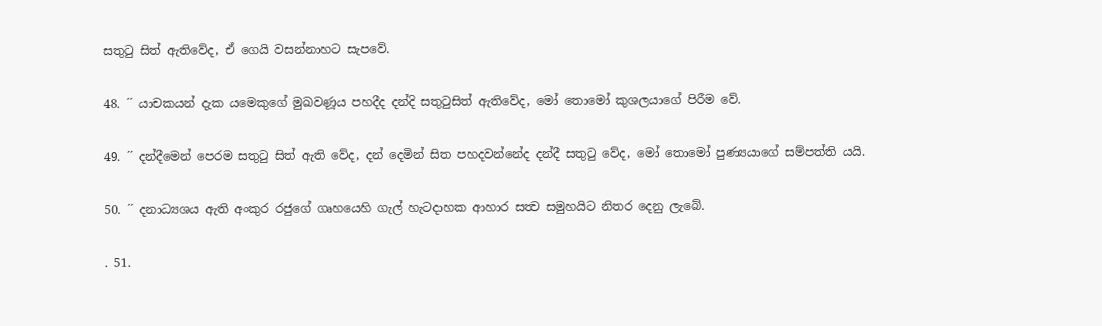සතුටු සිත් ඇතිවේද, ඒ ගෙයි වසන්නාහට සැපවේ.

48. ´´ යාචකයන් දැක යමෙකුගේ මුඛවණූය පහදීද දන්දි සතුටුසිත් ඇතිවේද, මෝ තොමෝ කුශලයාගේ පිරීම වේ.

49. ´´ දන්දීමෙන් පෙරම සතුටු සිත් ඇති වේද, දන් දෙමින් සිත පහදවන්නේද දන්දී සතුටු වේද, මෝ තොමෝ පුණ්‍යයාගේ සම්පත්ති යයි.

50. ´´ දනාධ්‍යශය ඇති අංකුර රජුගේ ගෘහයෙහි ගැල් හැටදාහක ආහාර සත්‍ව සමුහයිට නිතර දෙනු ලැබේ.

. 51.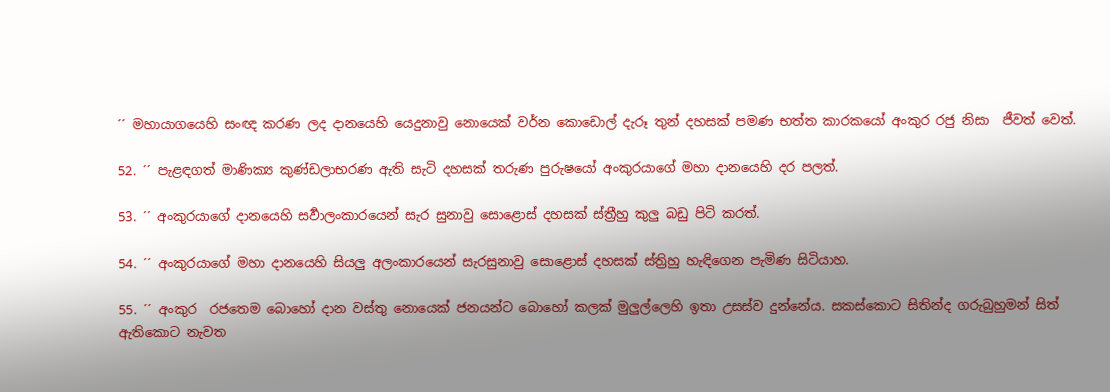´´ මහායාගයෙහි සංඥ කරණ ලද දානයෙහි යෙදුනාවු නොයෙක් වර්න කොඩොල් දැරූ තුන් දහසක් පමණ භත්ත කාරකයෝ අංකුර රජු නිසා  ජීවත් වෙත්.

52. ´´ පැළඳගත් මාණික්‍ය කුණ්ඩලාභරණ ඇති සැටි දහසක් තරුණ පුරුෂයෝ අංකුරයාගේ මහා දානයෙහි දර පලත්.

53. ´´ අංකුරයාගේ දානයෙහි සර්‍වාලංකාරයෙන් සැර සුනාවු සොළොස් දහසක් ස්ත්‍රීහු කුලු බඩු පිටි කරත්.

54. ´´ අංකුරයාගේ මහා දානයෙහි සියලු අලංකාරයෙන් සැරසුනාවු සොළොස් දහසක් ස්ත්‍රිහු හැඳිගෙන පැමිණ සිටියාහ.

55. ´´ අංකුර  රජතෙම බොහෝ දාන වස්තු නොයෙක් ජනයන්ට බොහෝ කලක් මුලුල්ලෙහි ඉතා උසස්ව දුන්නේය. සකස්කොට සිතින්ද ගරුබුහුමන් සිත් ඇතිකොට නැවත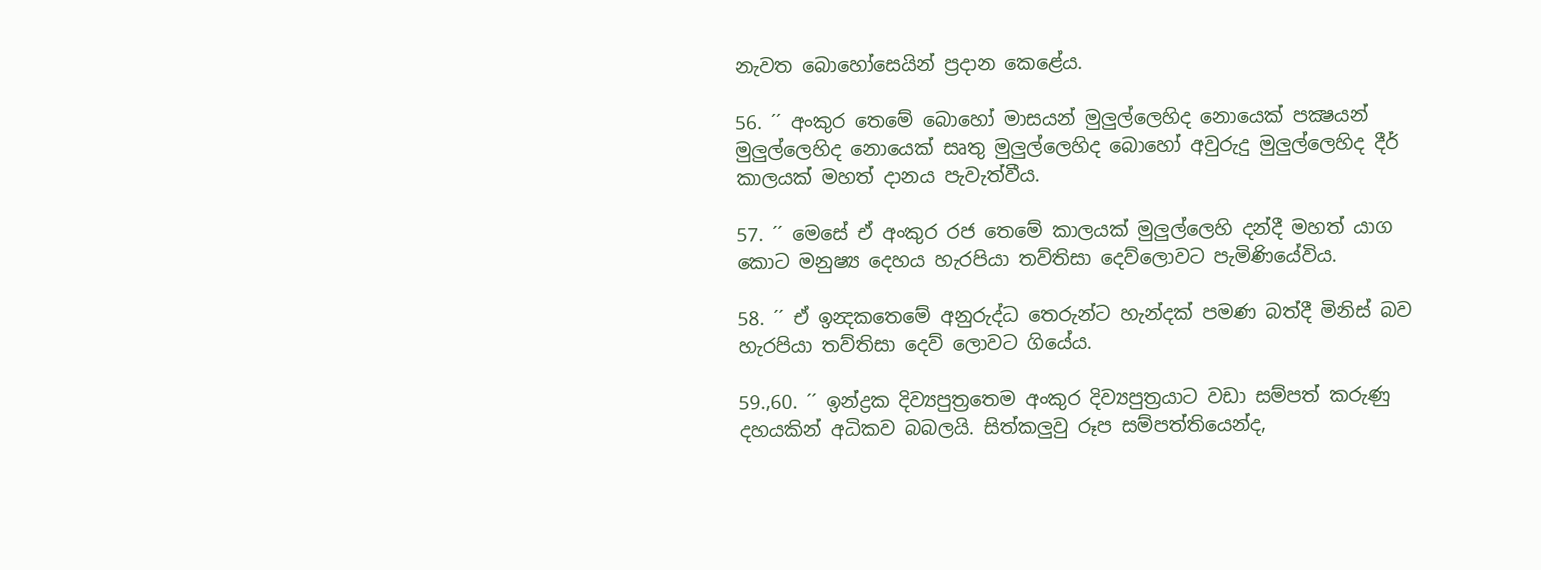නැවත බොහෝසෙයින් ප්‍රදාන කෙළේය.

56. ´´ අංකුර තෙමේ බොහෝ මාසයන් මුලුල්ලෙහිද නොයෙක් පක්‍ෂයන් මුලුල්ලෙහිද නොයෙක් සෘතු මුලුල්ලෙහිද බොහෝ අවුරුදු මුලුල්ලෙහිද දීර් කාලයක් මහත් දානය පැවැත්වීය.

57. ´´ මෙසේ ඒ අංකුර රජ තෙමේ කාලයක් මුලුල්ලෙහි දන්දී මහත් යාග කොට මනුෂ්‍ය දෙහය හැරපියා තව්තිසා දෙව්ලොවට පැමිණියේවිය.

58. ´´ ඒ ඉන්‍දකතෙමේ අනුරුද්ධ තෙරුන්ට හැන්දක් පමණ බත්දී මිනිස් බව හැරපියා තව්තිසා දෙව් ලොවට ගියේය.

59.,60. ´´ ඉන්ද්‍රක දිව්‍යපුත්‍රතෙම අංකුර දිව්‍යපුත්‍රයාට වඩා සම්පත් කරුණු දහයකින් අධිකව බබලයි. සිත්කලුවු රූප සම්පත්තියෙන්ද,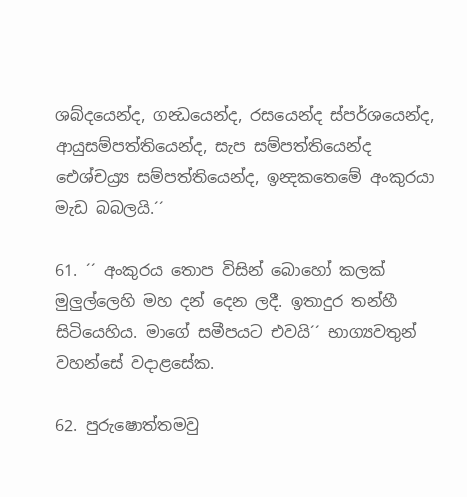ශබ්දයෙන්ද, ගන්‍ධයෙන්ද, රසයෙන්ද ස්පර්ශයෙන්ද, ආයුසම්පත්තියෙන්ද, සැප සම්පත්තියෙන්ද ඓශ්චය්‍ර්‍ය සම්පත්තියෙන්ද, ඉන්‍දකතෙමේ අංකුරයා මැඩ බබලයි.´´

61. ´´ අංකුරය තොප විසින් බොහෝ කලක් මුලුල්ලෙහි මහ දන් දෙන ලදී. ඉතාදුර තන්හී සිටියෙහිය. මාගේ සමීපයට එවයි´´ භාග්‍යවතුන් වහන්සේ වදාළසේක.

62. පුරුෂොත්තමවු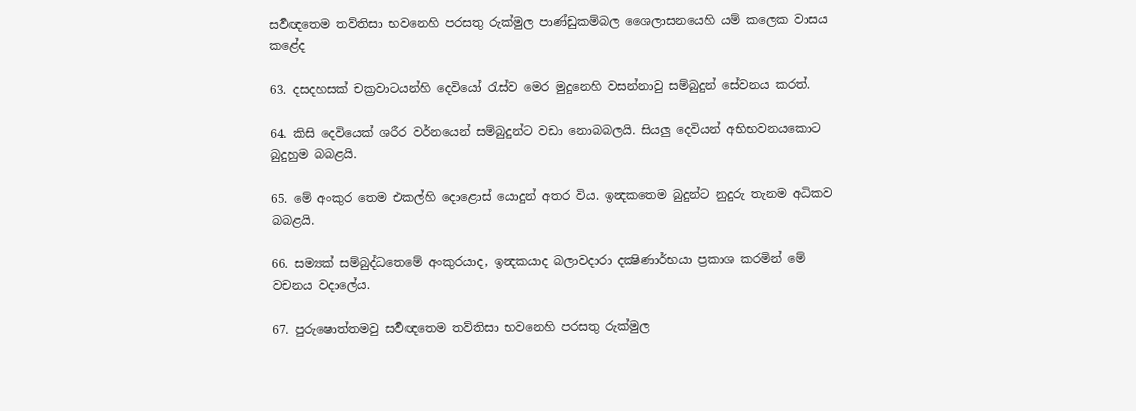සර්‍වඥතෙම තව්තිසා භවනෙහි පරසතු රුක්මුල පාණ්ඩුකම්බල ශෛලාසනයෙහි යම් කලෙක වාසය කළේද

63. දසදහසක් චක්‍රවාටයන්හි දෙවියෝ රැස්ව මෙර මුදුනෙහි වසන්නාවු සම්බුදුන් සේවනය කරත්.

64. කිසි දෙවියෙක් ශරීර වර්නයෙන් සම්බුදුන්ට වඩා නොබබලයි. සියලු දෙවියන් අභිභවනයකොට බුදුහුම බබළයි.

65. මේ අංකුර තෙම එකල්හි දොළොස් යොදුන් අතර විය. ඉන්‍දකතෙම බුදුන්ට නුදුරු තැනම අධිකව බබළයි.

66. සම්‍යක් සම්බුද්ධතෙමේ අංකුරයාද, ඉන්‍දකයාද බලාවදාරා දක්‍ෂිණාර්භයා ප්‍රකාශ කරමින් මේ වචනය වදාලේය.

67. පුරුෂොත්තමවු සර්‍වඥතෙම තව්තිසා භවනෙහි පරසතු රුක්මුල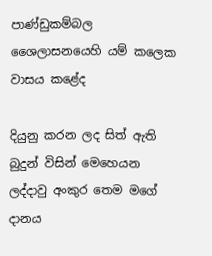පාණ්ඩුකම්බල ශෛලාසනයෙහි යම් කලෙක වාසය කළේද

දියුනු කරන ලද සිත් ඇති බුදුන් විසින් මෙහෙයන ලද්දාවු අංකුර තෙම මගේ දානය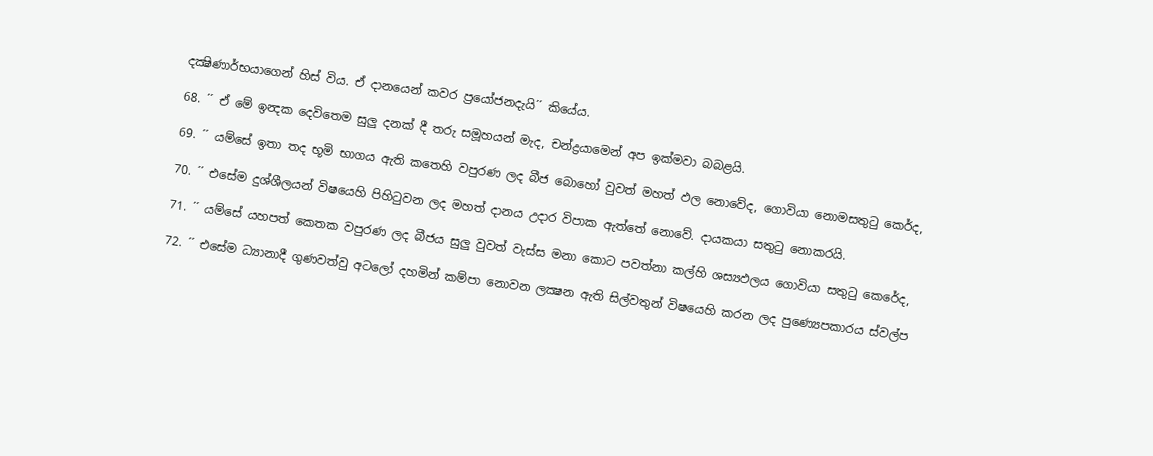දක්‍ෂිණාර්භයාගෙන් හිස් විය. ඒ දානයෙන් කවර ප්‍රයෝජනදැයි´´ කියේය.

68. ´´ ඒ මේ ඉන්‍දක දෙවිතෙම සුලු දනක් දී තරු සමූහයන් මැද, චන්ද්‍රයාමෙන් අප ඉක්මවා බබළයි.

69. ´´ යම්සේ ඉතා තද භූමි භාගය ඇති කතෙහි වපුරණ ලද බීජ බොහෝ වුවත් මහත් ඵල නොවේද, ගොවියා නොමසතුටු කෙර්ද,

70. ´´ එසේම දුශ්ශීලයන් විෂයෙහි පිහිටුවන ලද මහත් දානය උදාර විපාක ඇත්තේ නොවේ. දායකයා සතුටු නොකරයි.

71. ´´ යම්සේ යහපත් කෙතක වපුරණ ලද බීජය සුලු වුවත් වැස්ස මනා කොට පවත්නා කල්හි ශස්‍යඵලය ගොවියා සතුටු කෙරේද,

72. ´´ එසේම ධ්‍යානාදී ගුණවත්වු අටලෝ දහමින් කම්පා නොවන ලක්‍ෂන ඇති සිල්වතුන් විෂයෙහි කරන ලද පුණ්‍යෙපකාරය ස්වල්ප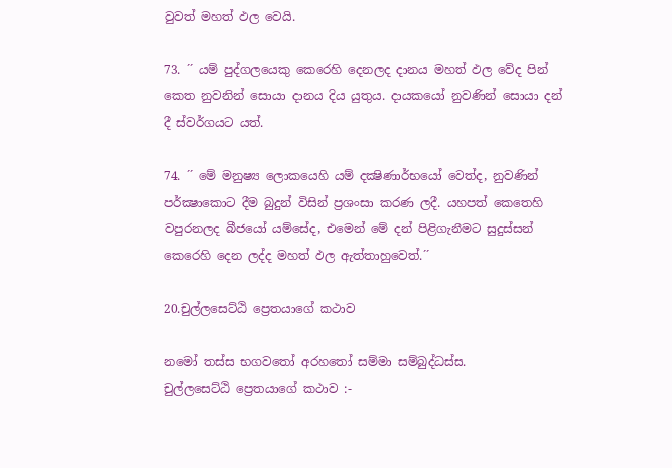වුවත් මහත් ඵල වෙයි.

73. ´´ යම් පුද්ගලයෙකු කෙරෙහි දෙනලද දානය මහත් ඵල වේද පින් කෙත නුවනින් සොයා දානය දිය යුතුය. දායකයෝ නුවණින් සොයා දන් දී ස්වර්ගයට යත්.

74. ´´ මේ මනුෂ්‍ය ලොකයෙහි යම් දක්‍ෂිණාර්භයෝ වෙත්ද, නුවණින් පර්ක්‍ෂාකොට දීම බුදුන් විසින් ප්‍රශංසා කරණ ලදී. යහපත් කෙතෙහි වපුරනලද බීජයෝ යම්සේද, එමෙන් මේ දන් පිළිගැනීමට සුදුස්සන් කෙරෙහි දෙන ලද්ද මහත් ඵල ඇත්තාහුවෙත්.´´

20.චුල්ලසෙට්ඨි ප්‍රෙතයාගේ කථාව

නමෝ තස්ස භගවතෝ අරහතෝ සම්මා සම්බුද්ධස්ස.
චුල්ලසෙට්ඨි ප්‍රෙතයාගේ කථාව :-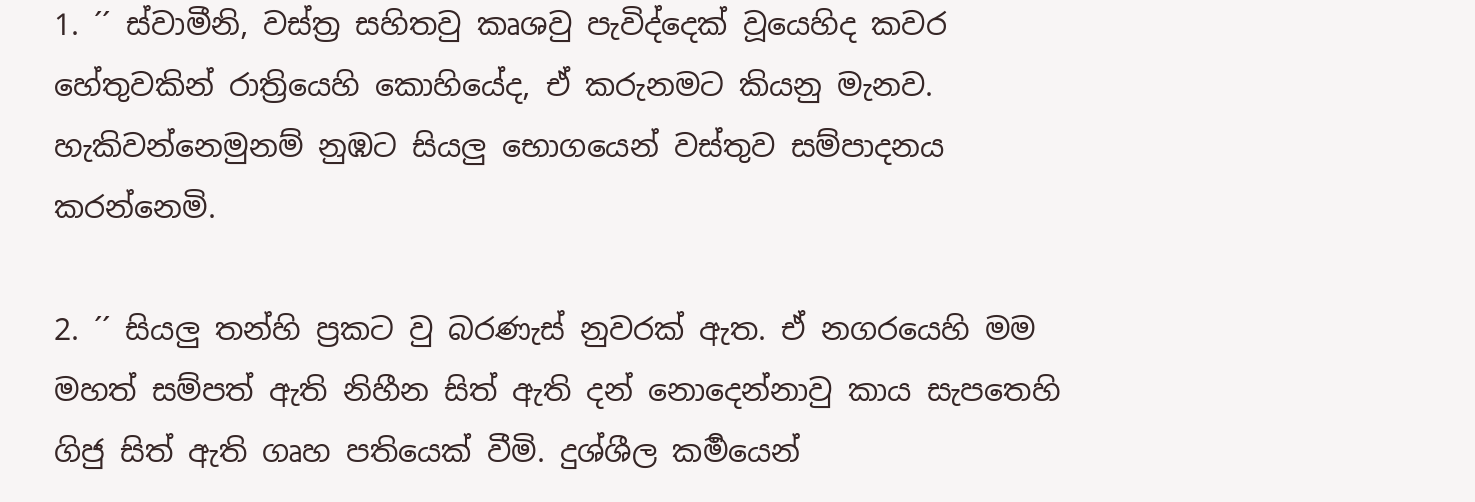1. ´´ ස්වාමීනි, වස්ත්‍ර සහිතවු කෘශවු පැවිද්දෙක් වූයෙහිද කවර හේතුවකින් රාත්‍රියෙහි කොහියේද, ඒ කරුනමට කියනු මැනව. හැකිවන්නෙමුනම් නුඹට සියලු භොගයෙන් වස්තුව සම්පාදනය කරන්නෙමි.

2. ´´ සියලු තන්හි ප්‍රකට වු බරණැස් නුවරක් ඇත. ඒ නගරයෙහි මම මහත් සම්පත් ඇති නිහීන සිත් ඇති දන් නොදෙන්නාවු කාය සැපතෙහි ගිජු සිත් ඇති ගෘහ පතියෙක් වීමි. දුශ්ශීල කර්‍මයෙන්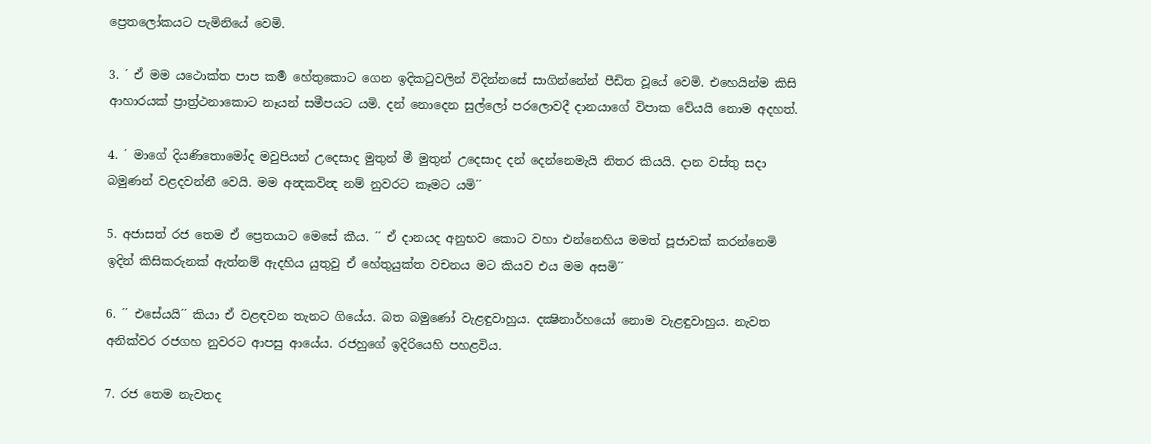ප්‍රෙතලෝකයට පැමිනියේ වෙමි.

3. ´ ඒ මම යථොක්ත පාප කර්‍ම හේතුකොට ගෙන ඉදිකටුවලින් විදින්නසේ සාගින්නේන් පීඩිත වූයේ වෙමි. එහෙයින්ම කිසි ආහාරයක් ප්‍රාත්‍ර්‍ථනාකොට නෑයන් සමීපයට යමි. දන් නොදෙන සුල්ලෝ පරලොවදී දානයාගේ විපාක වේයයි නොම අදහත්.

4. ´ මාගේ දියණිතොමෝද මවුපියන් උදෙසාද මුතුන් මී මුතුන් උදෙසාද දන් දෙන්නෙමැයි නිතර කියයි. දාන වස්තු සදා බමුණන් වළදවන්නී වෙයි. මම අන්‍දකවින්‍ද නම් නුවරට කෑමට යමි´´

5. අජාසත් රජ තෙම ඒ ප්‍රෙතයාට මෙසේ කීය. ´´ ඒ දානයද අනුභව කොට වහා එන්නෙහිය මමත් පූජාවක් කරන්නෙමි ඉදින් කිසිකරුනක් ඇත්නම් ඇදහිය යුතුවු ඒ හේතුයුක්ත වචනය මට කියව එය මම අසමි´´

6. ´´ එසේයයි´´ කියා ඒ වළඳවන තැනට ගියේය. බත බමුණෝ වැළඳුවාහුය. දක්‍ෂිනාර්හයෝ නොම වැළඳුවාහුය. නැවත අනික්වර රජගහ නුවරට ආපසු ආයේය. රජහුගේ ඉදිරියෙහි පහළවිය.

7. රජ තෙම නැවතද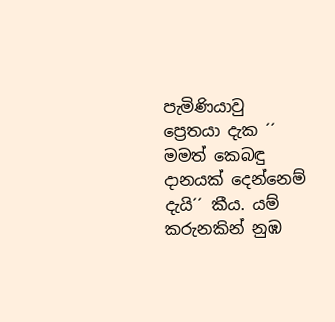පැමිණියාවු ප්‍රෙතයා දැක ´´ මමත් කෙබඳු දානයක් දෙන්නෙම් දැයි´´ කීය. යම් කරුනකින් නුඹ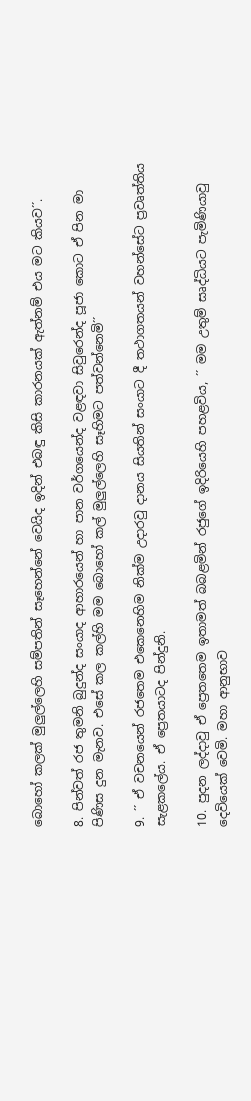බොහෝ කලක් මුලුල්ලෙහි සම්පතින් සෑහෙන්නේ වෙයිද ඉදින් එබඳු කිසි කාරනයක් ඇත්නම් එය මට කියව´´.

8. පින්වත් රජ තුමනි බුදුන්ද සංයාද ආහාරයෙන් හා පාන වර්ගයෙන්ද වළඳවා සිවුරෙන්ද පූජා කොට ඒ පින මා පිණිස දුන මැනව. එසේ කල කල්හි මම බොහෝ කල් මුලුල්ලෙහි සෑහිමට පත්වන්නෙමි´´

9. ´´ ඒ වචනයෙන් රජතෙම එකෙනෙහිම නික්ම උදාරවු දානය සියතින් සංයාට දී තථාගතයන් වහන්සේට ප්‍රවෘත්තිය සැළකලේය. ඒ ප්‍රෙතයාටද පින්දුනි.

10. පුදන ලද්දාවු ඒ ප්‍රෙතතෙම ඉතාමත් බබළමින් රජුගේ ඉදිරියෙහි පහළවිය, ´´ මම උතුම් සෘද්ධියට පැමිණියාවු දෙවියෙක් වෙමි. මහා ආනුභාව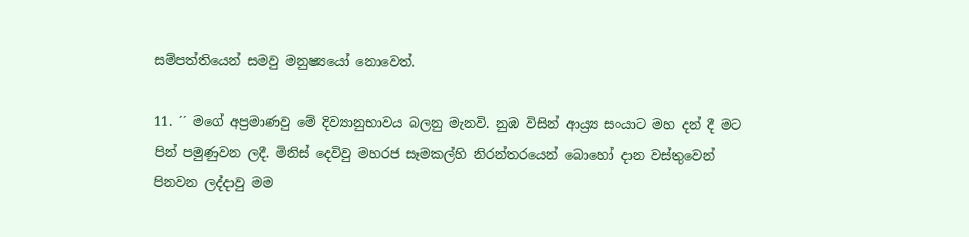සම්පත්තියෙන් සමවු මනුෂ්‍යයෝ නොවෙත්.

11. ´´ මගේ අප්‍රමාණවු මේ දිව්‍යානුභාවය බලනු මැනවි. නුඹ විසින් ආය්‍ර්‍ය සංයාට මහ දන් දී මට පින් පමුණුවන ලදී. මිනිස් දෙවිවු මහරජ සෑමකල්හි නිරන්තරයෙන් බොහෝ දාන වස්තුවෙන් පිනවන ලද්දාවු මම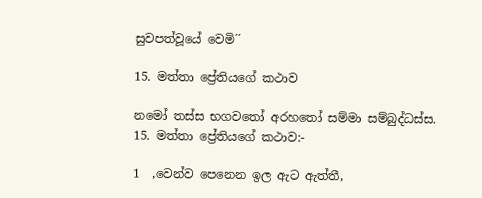සුවපත්වූයේ වෙමි´´

15. මත්තා ප්‍රේතියගේ කථාව

නමෝ තස්ස භගවතෝ අරහතෝ සම්මා සම්බුද්ධස්ස.
15. මත්තා ප්‍රේතියගේ කථාව:-

1  ,වෙන්ව පෙනෙන ඉල ඇට ඇත්තී,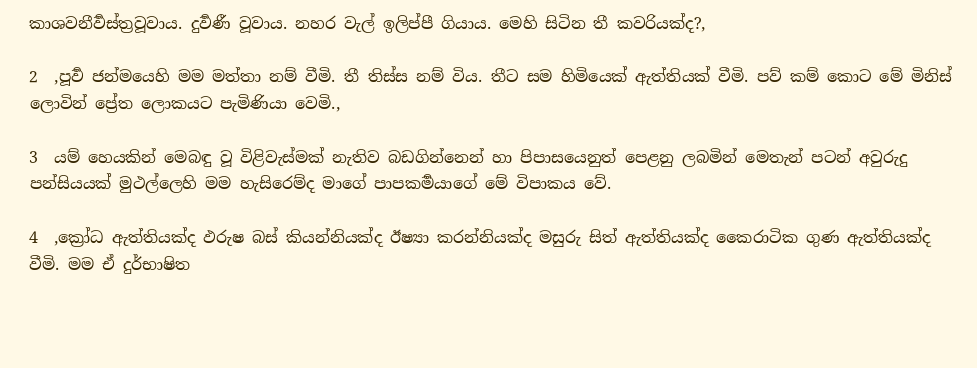කාශවනීර්‍වස්ත්‍රවූවාය. දුර්‍වණී වූවාය. නහර වැල් ඉලිප්පී ගියාය. මෙහි සිටින තී කවරියක්ද?,

2  ,පූර්‍ව ජන්මයෙහි මම මත්තා නම් වීමි. තී තිස්ස නම් විය. තීට සම හිමියෙක් ඇත්තියක් වීමි. පව් කම් කොට මේ මිනිස් ලොවින් ප්‍රේත ලොකයට පැමිණියා වෙමි.,

3  යම් හෙයකින් මෙබඳු වූ විළිවැස්මක් නැතිව බඩගින්නෙන් හා පිපාසයෙනුත් පෙළනු ලබමින් මෙතැන් පටන් අවුරුදු පන්සියයක් මුථල්ලෙහි මම හැසිරෙම්ද මාගේ පාපකර්‍මයාගේ මේ විපාකය වේ.

4  ,ක්‍රෝධ ඇත්තියක්ද ඵරුෂ බස් කියන්නියක්ද ඊෂ්‍යා කරන්නියක්ද මසුරු සිත් ඇත්තියක්ද කෛරාටික ගුණ ඇත්තියක්ද වීමි. මම ඒ දුර්භාෂිත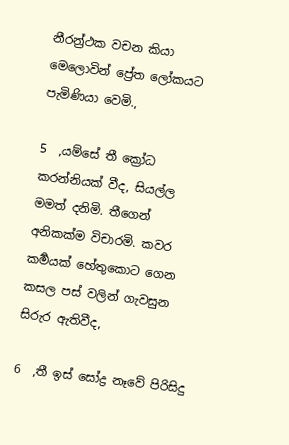නීරන්‍ර්‍ථක වචන කියා මෙලොවින් ප්‍රේත ලෝකයට පැමිණියා වෙමි.,

5  ,යම්සේ තී ක්‍රෝධ කරන්නියක් වීද, සියල්ල මමත් දනිමි. තීගෙන් අනිකක්ම විචාරමි. කවර කර්‍මයක් හේතුකොට ගෙන කසල පස් වලින් ගැවසුන සිරුර ඇතිවීද,

6  ,තී ඉස් සෝද්‍ර නෑවේ පිරිසිදු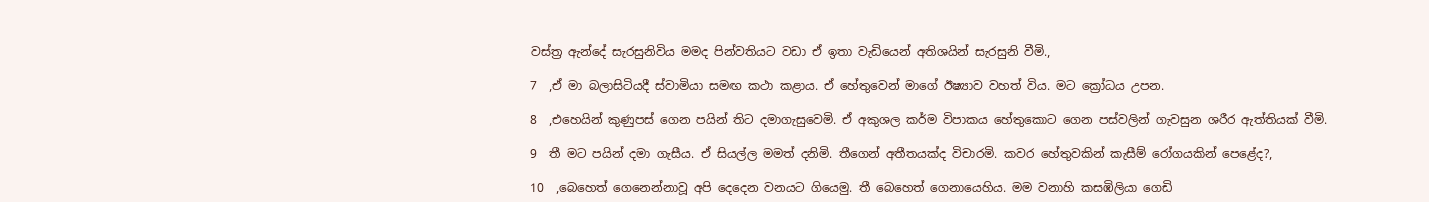වස්ත්‍ර ඇන්දේ සැරසුනිවිය මමද පින්වතියට වඩා ඒ ඉතා වැඩියෙන් අතිශයින් සැරසුනි වීමි.,

7  ,ඒ මා බලාසිටියදී ස්වාමියා සමඟ කථා කළාය. ඒ හේතුවෙන් මාගේ ඊෂ්‍යාව වහත් විය. මට ක්‍රෝධය උපන.

8  ,එහෙයින් කුණුපස් ගෙන පයින් තිට දමාගැසුවෙමි. ඒ අකුශල කර්ම විපාකය හේතුකොට ගෙන පස්වලින් ගැවසුන ශරීර ඇත්තියක් වීමි.

9  තී මට පයින් දමා ගැසීය. ඒ සියල්ල මමත් දනිමි. තීගෙන් අතීතයක්ද විචාරමි. කවර හේතුවකින් කැසීම් රෝගයකින් පෙළේද?,

10  ,බෙහෙත් ගෙනෙන්නාවූ අපි දෙදෙන වනයට ගියෙමු. තී බෙහෙත් ගෙනායෙහිය. මම වනාහි කසඹිලියා ගෙඩි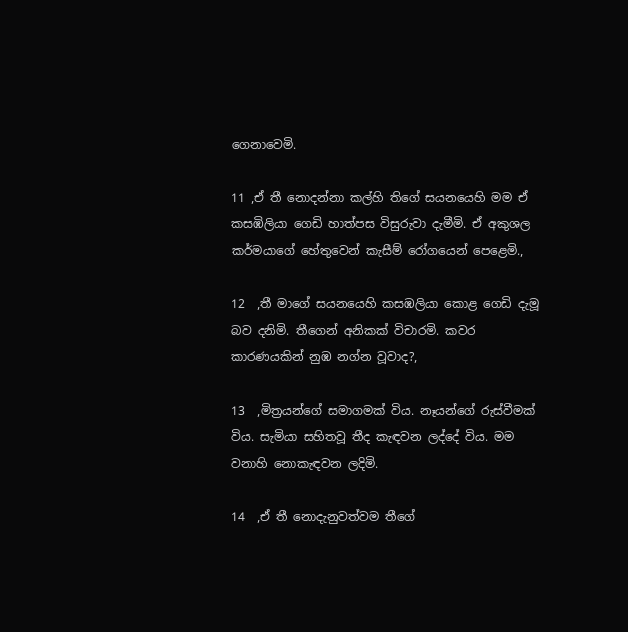ගෙනාවෙමි.

11 ,ඒ තී නොදන්නා කල්හි තිගේ සයනයෙහි මම ඒ කසඹිලියා ගෙඩි හාත්පස විසුරුවා දැමීමි. ඒ අකුශල කර්මයාගේ හේතුවෙන් කැසීම් රෝගයෙන් පෙළෙමි.,

12  ,තී මාගේ සයනයෙහි කසඹලියා කොළ ගෙඩි දැමූ බව දනිමි. තීගෙන් අනිකක් විචාරමි. කවර කාරණයකින් නුඹ නග්න වූවාද?,

13  ,මිත්‍රයන්ගේ සමාගමක් විය. නෑයන්ගේ රුස්වීමක් විය. සැමියා සහිතවූ තීද කැඳවන ලද්දේ විය. මම වනාහි නොකැඳවන ලදිමි.

14  ,ඒ තී නොදැනුවත්වම තීගේ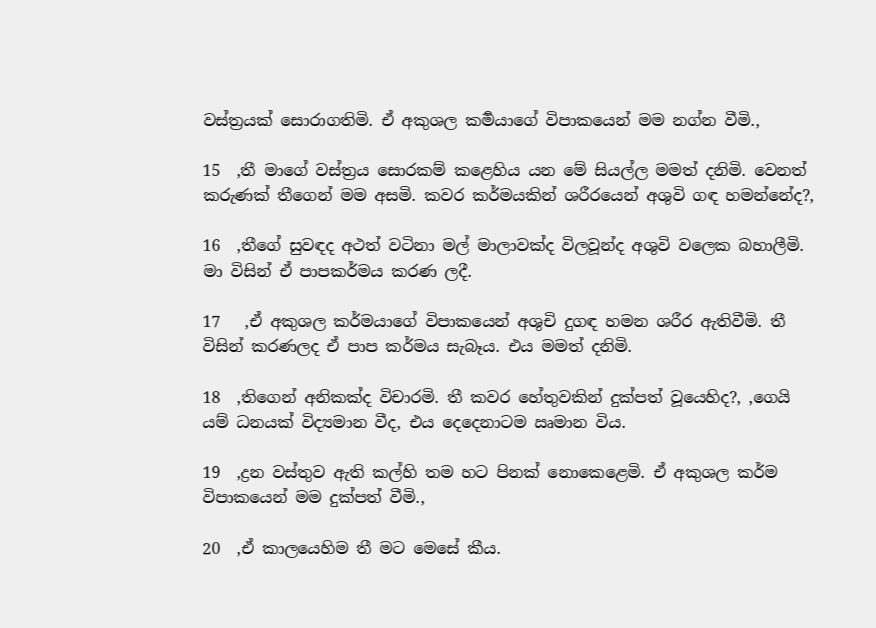වස්ත්‍රයක් සොරාගතිමි. ඒ අකුශල කර්‍මයාගේ විපාකයෙන් මම නග්න වීමි.,

15  ,තී මාගේ වස්ත්‍රය සොරකම් කළෙහිය යන මේ සියල්ල මමත් දනිමි. වෙනත් කරුණක් තීගෙන් මම අසමි. කවර කර්මයකින් ශරීරයෙන් අශුවි ගඳ හමන්නේද?,

16  ,තීගේ සුවඳද අථත් වටිනා මල් මාලාවක්ද විලවූන්ද අශුවි වලෙක බහාලීමි. මා විසින් ඒ පාපකර්මය කරණ ලදී.

17   ,ඒ අකුශල කර්මයාගේ විපාකයෙන් අශුචි දුගඳ හමන ශරීර ඇතිවීමි. තී විසින් කරණලද ඒ පාප කර්මය සැබෑය. එය මමත් දනිමි.

18  ,තිගෙන් අනිකක්ද විචාරමි. තී කවර හේතුවකින් දුක්පත් වූයෙහිද?, ,ගෙයි යම් ධනයක් විද්‍යමාන වීද, එය දෙදෙනාටම ඍමාන විය.

19  ,ද්‍රන වස්තුව ඇති කල්හි තම හට පිනක් නොකෙළෙමි. ඒ අකුශල කර්ම විපාකයෙන් මම දුක්පත් වීමි.,

20  ,ඒ කාලයෙහිම තී මට මෙසේ කීය.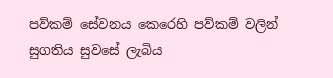පව්කම් සේවනය කෙරෙහි පව්කම් වලින් සුගතිය සුවසේ ලැබිය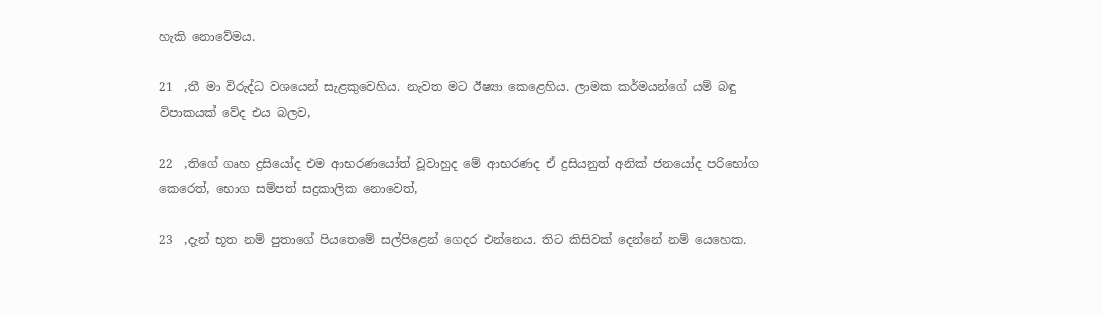හැකි නොවේමය.

21  ,තී මා විරුද්ධ වශයෙන් සැළකුවෙහිය. නැවත මට ඊෂ්‍යා කෙළෙහිය. ලාමක කර්මයන්ගේ යම් බඳු විපාකයක් වේද එය බලව,

22  ,තිගේ ගෘහ ද්‍රසියෝද එම ආභරණයෝත් වූවාහුද මේ ආභරණද ඒ ද්‍රසියනුත් අනික් ජනයෝද පරිභෝග කෙරෙත්, භොග සම්පත් සද්‍රකාලික නොවෙත්,

23  ,දැන් භූත නම් පුතාගේ පියතෙමේ සල්පිළෙන් ගෙදර එන්නෙය. තිට කිසිවක් දෙන්නේ නම් යෙහෙක.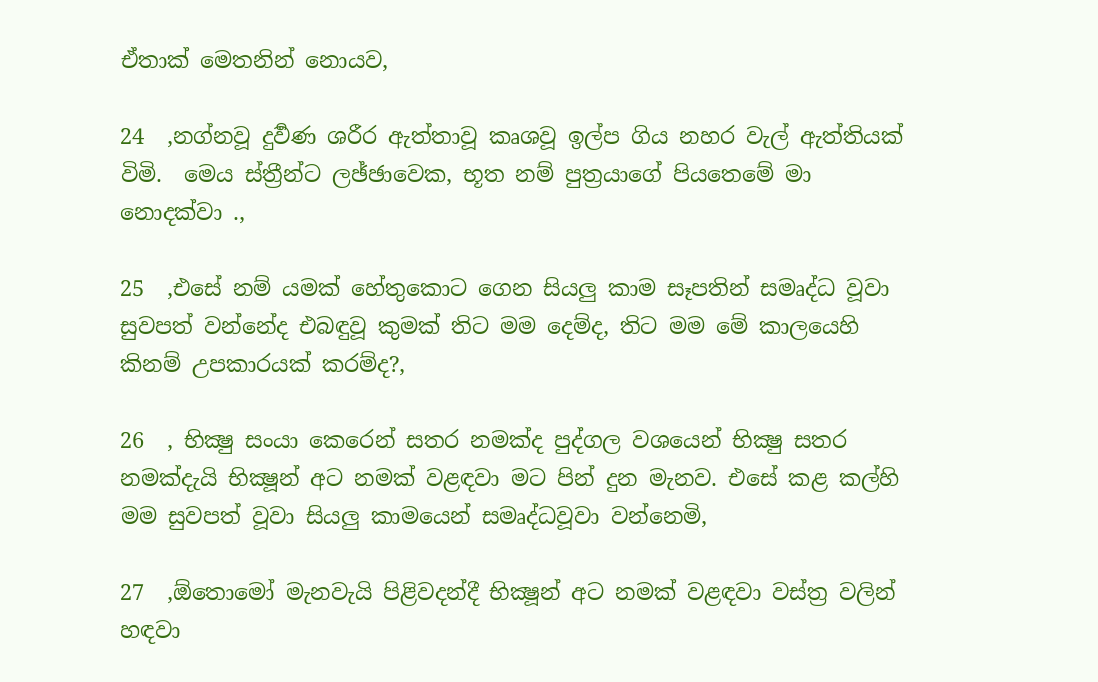ඒතාක් මෙතනින් නොයව,

24  ,නග්නවූ දුර්‍වණ ශරීර ඇත්තාවූ කෘශවූ ඉල්ප ගිය නහර වැල් ඇත්තියක් විමි.  මෙය ස්ත්‍රීන්ට ලඡ්ඡාවෙක, භූත නම් පුත්‍රයාගේ පියතෙමේ මා නොදක්වා .,

25  ,එසේ නම් යමක් හේතුකොට ගෙන සියලු කාම සෑපතින් සමෘද්ධ වූවා සුවපත් වන්නේද එබඳුවූ කුමක් තිට මම දෙම්ද, තිට මම මේ කාලයෙහි කිනම් උපකාරයක් කරම්ද?,

26  , භික්‍ෂු සංයා කෙරෙන් සතර නමක්ද පුද්ගල වශයෙන් භික්‍ෂු සතර නමක්දැයි භික්‍ෂූන් අට නමක් වළඳවා මට පින් දුන මැනව. එසේ කළ කල්හි මම සුවපත් වූවා සියලු කාමයෙන් සමෘද්ධවූවා වන්නෙමි,

27  ,ඕතොමෝ මැනවැයි පිළිවදන්දී භික්‍ෂූන් අට නමක් වළඳවා වස්ත්‍ර වලින් හඳවා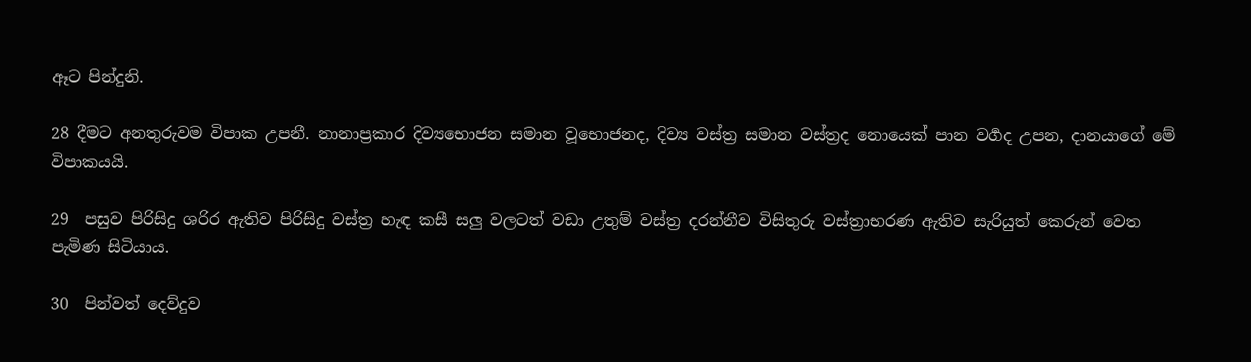ඈට පින්දුනි.

28 දීමට අනතුරුවම විපාක උපනී. නානාප්‍රකාර දිව්‍යභොජන සමාන වූභොජනද, දිව්‍ය වස්ත්‍ර සමාන වස්ත්‍රද නොයෙක් පාන වර්‍ගද උපන, දානයාගේ මේ විපාකයයි.

29  පසුව පිරිසිදු ශරිර ඇතිව පිරිසිදු වස්ත්‍ර හැඳ කසී සලු වලටත් වඩා උතුම් වස්ත්‍ර දරන්නීව විසිතුරු වස්ත්‍රාභරණ ඇතිව සැරියුත් කෙරුන් වෙත පැමිණ සිටියාය.

30  පින්වත් දෙව්දුව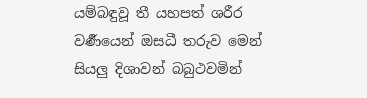යම්බඳුවූ තී යහපත් ශරීර වර්‍ණයෙන් ඔසධී තරුව මෙන් සියලු දිශාවන් බබුථවමින්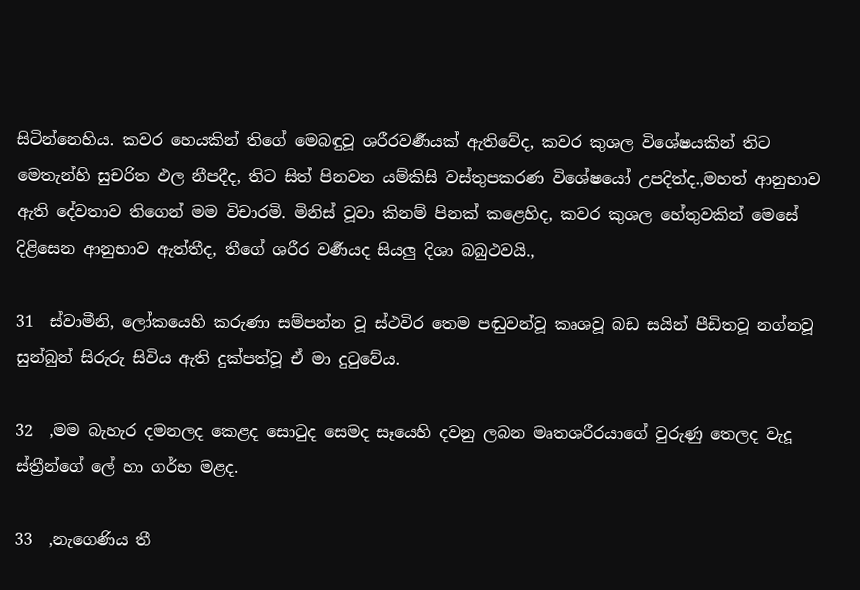සිටින්නෙහිය. කවර හෙයකින් තිගේ මෙබඳුවූ ශරීරවර්‍ණයක් ඇතිවේද, කවර කුශල විශේෂයකින් තිට මෙතැන්හි සුචරිත ඵල නීපදීද, තිට සිත් පිනවන යම්කිසි වස්තුපකරණ විශේෂයෝ උපදිත්ද.,මහත් ආනුභාව ඇති දේවතාව තිගෙන් මම විචාරමි. මිනිස් වූවා කිනම් පිනක් කළෙහිද, කවර කුශල හේතුවකින් මෙසේ දිළිසෙන ආනුභාව ඇත්තීද, තීගේ ශරීර වර්‍ණයද සියලු දිශා බබුථවයි.,

31  ස්වාමීනි, ලෝකයෙහි කරුණා සම්පන්න වූ ස්ථවිර තෙම පඬුවන්වූ කෘශවූ බඩ සයින් පීඩිතවූ නග්නවූ සුන්බුන් සිරුරු සිවිය ඇති දුක්පත්වූ ඒ මා දුටුවේය.

32  ,මම බැහැර දමනලද කෙළද සොටුද සෙමද සෑයෙහි දවනු ලබන මෘතශරීරයාගේ වුරුණු තෙලද වැදූ ස්ත්‍රීන්ගේ ලේ හා ගර්භ මළද.

33  ,නැගෙණිය තී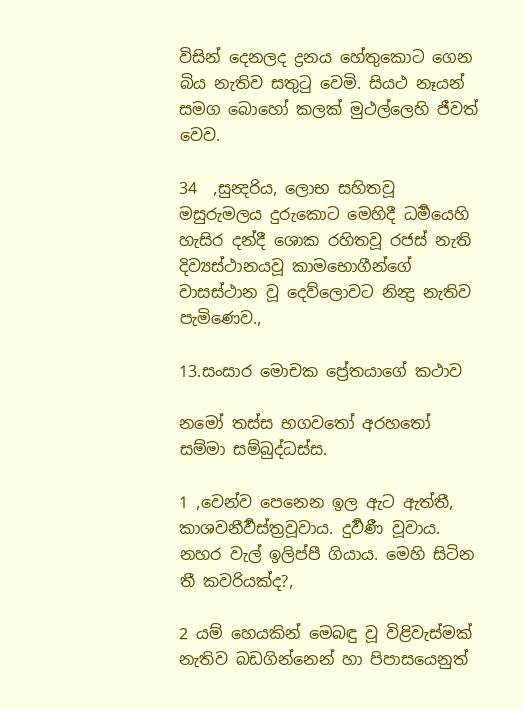විසින් දෙනලද ද්‍රනය හේතුකොට ගෙන බිය නැතිව සතුටු වෙමි. සියථ නෑයන් සමග බොහෝ කලක් මුථල්ලෙහි ජීවත් වෙව.

34  ,සුන්‍දරිය, ලොභ සහිතවූ මසුරුමලය දුරුකොට මෙහිදී ධර්‍මයෙහි හැසිර දන්දී ශොක රහිතවූ රජස් නැති දිව්‍යස්ථානයවූ කාමභොගීන්ගේ වාසස්ථාන වූ දෙව්ලොවට නින්‍ද්‍ර නැතිව පැමිණෙව.,

13.සංසාර මොචක ප්‍රේතයාගේ කථාව

නමෝ තස්ස භගවතෝ අරහතෝ සම්මා සම්බුද්ධස්ස.

1 ,වෙන්ව පෙනෙන ඉල ඇට ඇත්තී, කාශවනීර්‍වස්ත්‍රවූවාය. දුර්‍වණී වූවාය. නහර වැල් ඉලිප්පී ගියාය. මෙහි සිටින තී කවරියක්ද?,

2 යම් හෙයකින් මෙබඳු වූ විළිවැස්මක් නැතිව බඩගින්නෙන් හා පිපාසයෙනුත්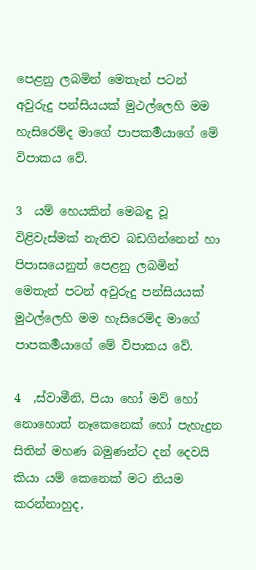පෙළනු ලබමින් මෙතැන් පටන් අවුරුදු පන්සියයක් මුථල්ලෙහි මම හැසිරෙම්ද මාගේ පාපකර්‍මයාගේ මේ විපාකය වේ.

3  යම් හෙයකින් මෙබඳු වූ විළිවැස්මක් නැතිව බඩගින්නෙන් හා පිපාසයෙනුත් පෙළනු ලබමින් මෙතැන් පටන් අවුරුදු පන්සියයක් මුථල්ලෙහි මම හැසිරෙම්ද මාගේ පාපකර්‍මයාගේ මේ විපාකය වේ.

4  ,ස්වාමීනි, පියා හෝ මව් හෝ නොහොත් නෑකෙනෙක් හෝ පැහැදුන සිතින් මහණ බමුණන්ට දන් දෙවයි කියා යම් කෙනෙක් මට නියම කරන්නාහුද,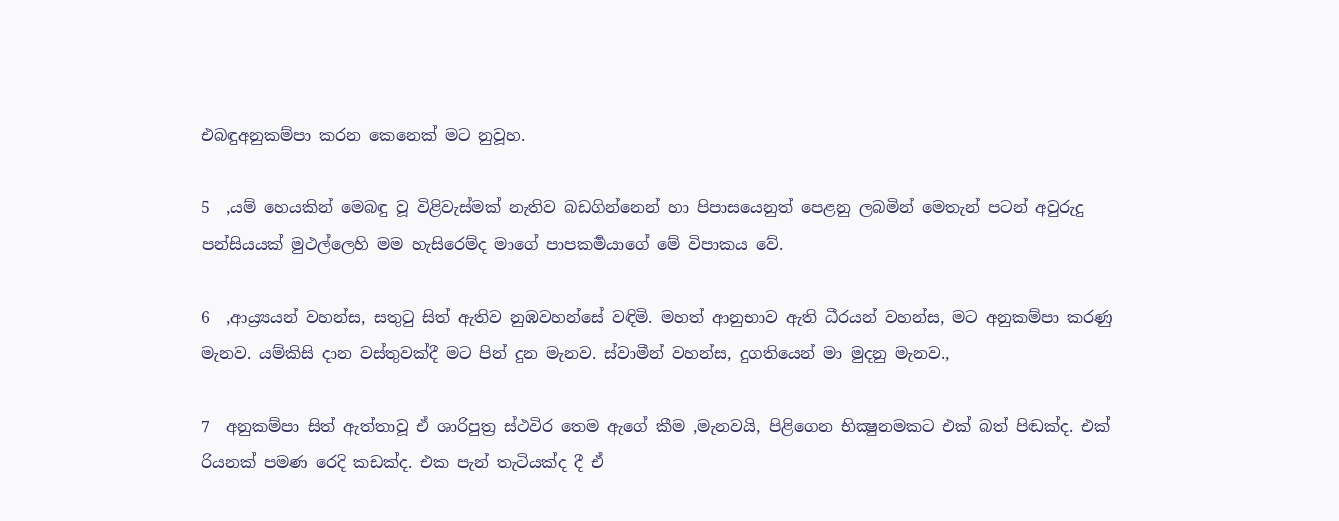එබඳුඅනුකම්පා කරන කෙනෙක් මට නුවූහ.

5  ,යම් හෙයකින් මෙබඳු වූ විළිවැස්මක් නැතිව බඩගින්නෙන් හා පිපාසයෙනුත් පෙළනු ලබමින් මෙතැන් පටන් අවුරුදු පන්සියයක් මුථල්ලෙහි මම හැසිරෙම්ද මාගේ පාපකර්‍මයාගේ මේ විපාකය වේ.

6  ,ආය්‍ර්‍යයන් වහන්ස, සතුටු සිත් ඇතිව නුඹවහන්සේ වඳිමි. මහත් ආනුභාව ඇති ධීරයන් වහන්ස, මට අනුකම්පා කරණු මැනව. යම්කිසි දාන වස්තුවක්දී මට පින් දුන මැනව. ස්වාමීන් වහන්ස, දුගතියෙන් මා මුදනු මැනව.,

7  අනුකම්පා සිත් ඇත්තාවූ ඒ ශාරිපුත්‍ර ස්ථවිර තෙම ඇගේ කීම ,මැනවයි, පිළිගෙන භික්‍ෂුනමකට එක් බත් පිඬක්ද. එක් රියනක් පමණ රෙදි කඩක්ද. එක පැන් තැටියක්ද දී ඒ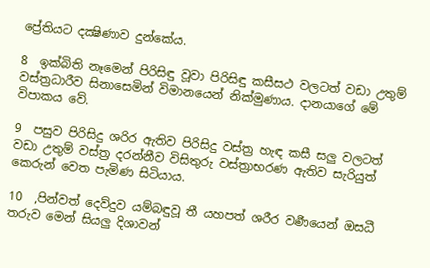ප්‍රේතියට දක්‍ෂිණාව දුන්කේය.

8  ඉක්බිති නෑමෙන් පිරිසිඳු වූවා පිරිසිඳු කසීසථ වලටත් වඩා උතුම් වස්ත්‍රධාරීව සිනාසෙමින් විමානයෙන් නික්මුණාය. දානයාගේ මේ විපාකය වේ.

9  පසුව පිරිසිදු ශරිර ඇතිව පිරිසිදු වස්ත්‍ර හැඳ කසී සලු වලටත් වඩා උතුම් වස්ත්‍ර දරන්නීව විසිතුරු වස්ත්‍රාභරණ ඇතිව සැරියුත් කෙරුන් වෙත පැමිණ සිටියාය.

10  ,පින්වත් දෙව්දුව යම්බඳුවූ තී යහපත් ශරීර වර්‍ණයෙන් ඔසධී තරුව මෙන් සියලු දිශාවන්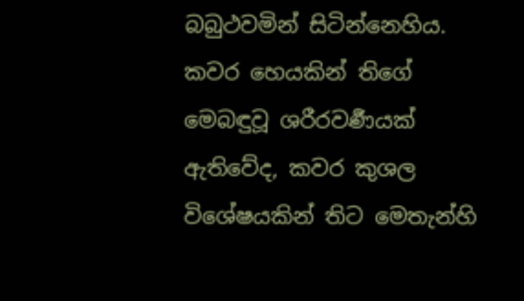බබුථවමින් සිටින්නෙහිය. කවර හෙයකින් තිගේ මෙබඳුවූ ශරීරවර්‍ණයක් ඇතිවේද, කවර කුශල විශේෂයකින් තිට මෙතැන්හි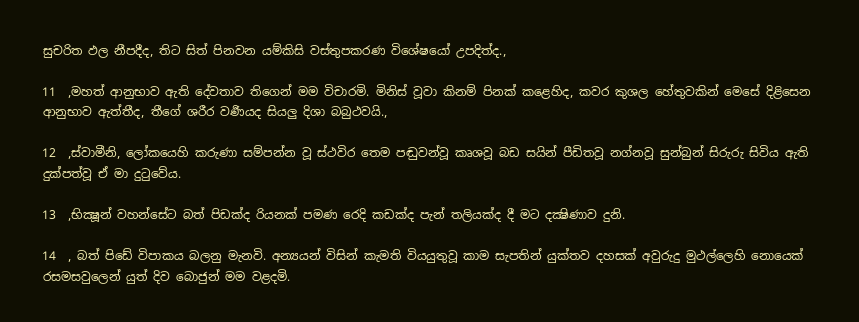සුචරිත ඵල නීපදීද, තිට සිත් පිනවන යම්කිසි වස්තුපකරණ විශේෂයෝ උපදිත්ද.,

11  ,මහත් ආනුභාව ඇති දේවතාව තිගෙන් මම විචාරමි. මිනිස් වූවා කිනම් පිනක් කළෙහිද, කවර කුශල හේතුවකින් මෙසේ දිළිසෙන ආනුභාව ඇත්තීද, තීගේ ශරීර වර්‍ණයද සියලු දිශා බබුථවයි.,

12  ,ස්වාමීනි, ලෝකයෙහි කරුණා සම්පන්න වූ ස්ථවිර තෙම පඬුවන්වූ කෘශවූ බඩ සයින් පීඩිතවූ නග්නවූ සුන්බුන් සිරුරු සිවිය ඇති දුක්පත්වූ ඒ මා දුටුවේය.

13  ,භික්‍ෂූන් වහන්සේට බත් පිඩක්ද රියනක් පමණ රෙදි කඩක්ද පැන් තලියක්ද දී මට දක්‍ෂිණාව දුනි.

14  , බත් පිඩේ විපාකය බලනු මැනවි. අන්‍යයන් විසින් කැමති වියයුතුවූ කාම සැපතින් යුක්තව දහසක් අවුරුදු මුථල්ලෙහි නොයෙක් රසමසවුලෙන් යුත් දිව බොජුන් මම වළදමි.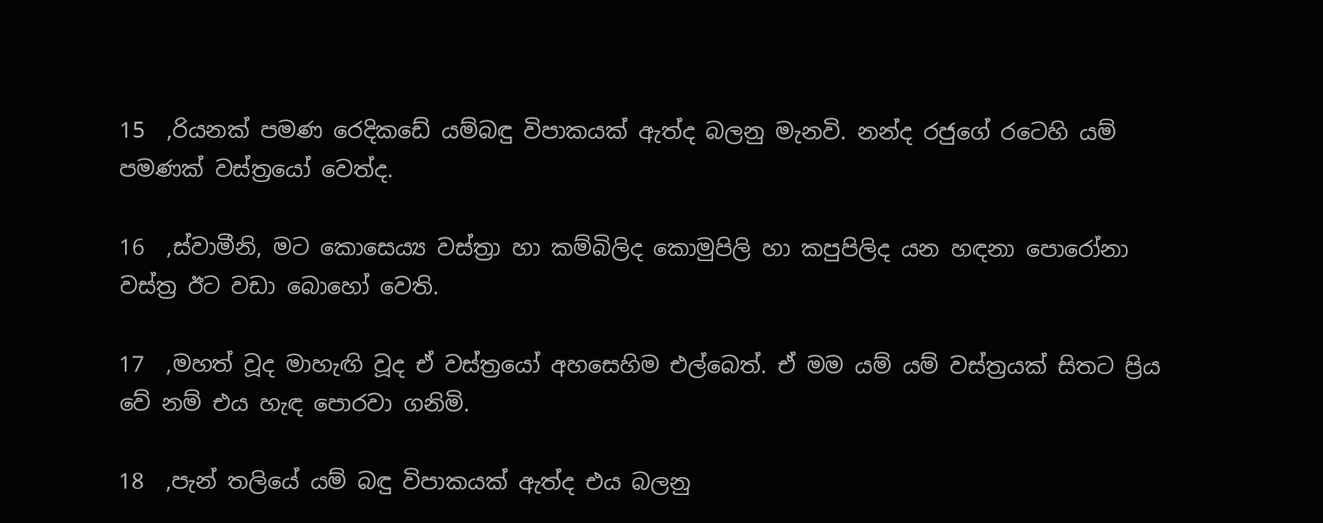15  ,රියනක් පමණ රෙදිකඩේ යම්බඳු විපාකයක් ඇත්ද බලනු මැනවි. නන්ද රජුගේ රටෙහි යම් පමණක් වස්ත්‍රයෝ වෙත්ද.

16  ,ස්වාමීනි, මට කොසෙය්‍ය වස්ත්‍රා හා කම්බිලිද කොමුපිලි හා කපුපිලිද යන හඳනා පොරෝනා වස්ත්‍ර ඊට වඩා බොහෝ වෙති.

17  ,මහත් වූද මාහැඟි වූද ඒ වස්ත්‍රයෝ අහසෙහිම එල්බෙත්. ඒ මම යම් යම් වස්ත්‍රයක් සිතට ප්‍රිය වේ නම් එය හැඳ පොරවා ගනිමි.

18  ,පැන් තලියේ යම් බඳු විපාකයක් ඇත්ද එය බලනු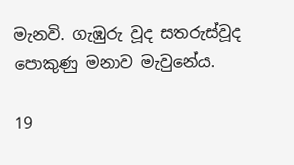මැනවි. ගැඹුරු වූද සතරුස්වූද පොකුණු මනාව මැවුනේය.

19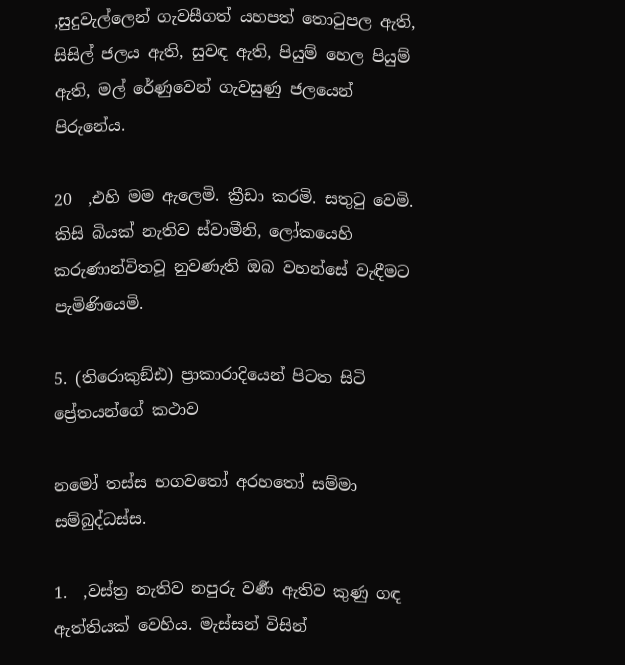,සුදුවැල්ලෙන් ගැවසීගත් යහපත් තොටුපල ඇති, සිසිල් ජලය ඇති, සුවඳ ඇති, පියුම් හෙල පියුම් ඇති, මල් රේණුවෙන් ගැවසුණු ජලයෙන් පිරුනේය.

20  ,එහි මම ඇලෙමි. ක්‍රීඩා කරමි. සතුටු වෙමි. කිසි බියක් නැතිව ස්වාමීනි, ලෝකයෙහි කරුණාන්විතවූ නුවණැති ඔබ වහන්සේ වැඳීමට පැමිණියෙමි.

5. (තිරොකුඞ්ඪ) ප්‍රාකාරාදියෙන් පිටත සිටි ප්‍රේතයන්ගේ කථාව

නමෝ තස්ස භගවතෝ අරහතෝ සම්මා සම්බුද්ධස්ස.

1.  ,වස්ත්‍ර නැතිව නපුරු වර්‍ණ ඇතිව කුණු ගඳ ඇත්තියක් වෙහිය. මැස්සන් විසින්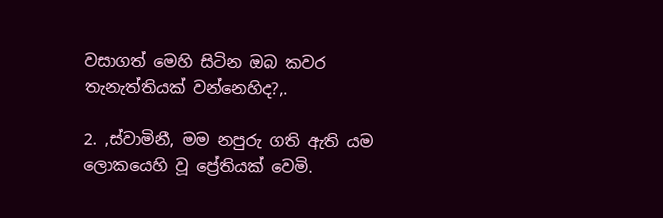වසාගත් මෙහි සිටින ඔබ කවර තැනැත්තියක් වන්නෙහිද?,.

2. ,ස්වාමිනී, මම නපුරු ගති ඇති යම ලොකයෙහි වූ ප්‍රේතියක් වෙමි.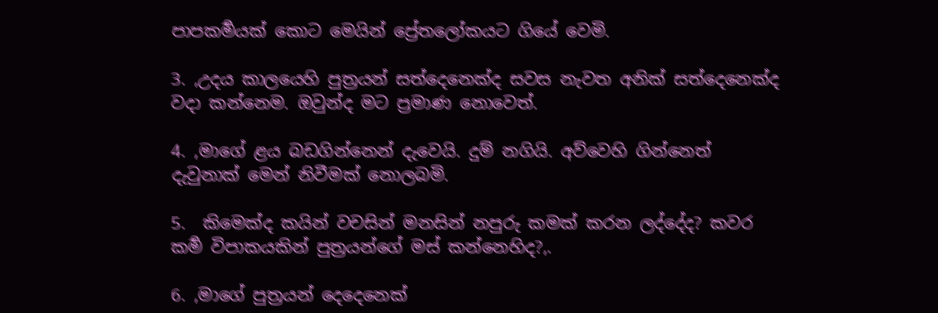පාපකර්‍මයක් කොට මෙයින් ප්‍රේතලෝකයට ගියේ වෙමි.

3. ,උදය කාලයෙහි පුත්‍රයන් සත්දෙනෙක්ද සවස නැවත අනික් සත්දෙනෙක්ද වදා කන්නෙම. ඔවුන්ද මට ප්‍රමාණ නොවෙත්.

4. ,මාගේ ළය බඩගින්නෙන් දැවෙයි. දුම් නගියි. අව්වෙහි ගින්නෙත් දැවුනාක් මෙන් නිවීමක් නොලබමි.

5.  කිමෙක්ද කයින් වචසින් මනසින් නපුරු කමක් කරන ලද්දේද? කවර කර්‍ම විපාකයකින් පුත්‍රයන්ගේ මස් කන්නෙහිද?,.

6. ,මාගේ පුත්‍රයන් දෙදෙනෙක්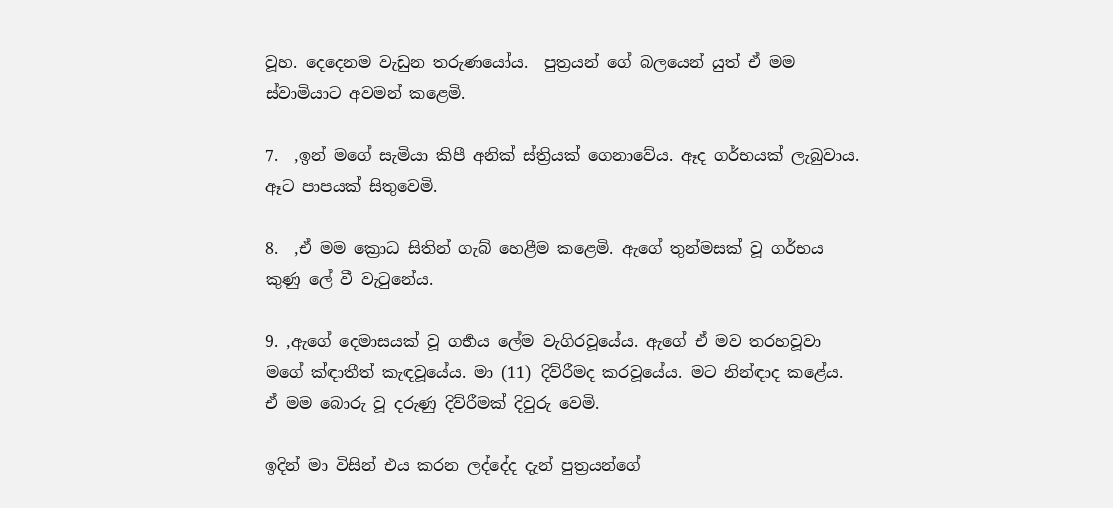වූහ. දෙදෙනම වැඩුන තරුණයෝය.  පුත්‍රයන් ගේ බලයෙන් යුත් ඒ මම ස්වාමියාට අවමන් කළෙමි.

7.  ,ඉන් මගේ සැමියා කිපී අනික් ස්ත්‍රියක් ගෙනාවේය. ඈද ගර්භයක් ලැබුවාය. ඈට පාපයක් සිතුවෙමි.

8.  ,ඒ මම ක්‍රොධ සිතින් ගැබ් හෙළීම කළෙමි. ඇගේ තුන්මසක් වූ ගර්භය කුණු ලේ වී වැටුනේය.

9. ,ඇගේ දෙමාසයක් වූ ගර්‍භය ලේම වැගිරවූයේය. ඇගේ ඒ මව තරහවූවා මගේ ක්‍ඳාතීත් කැඳවූයේය. මා (11) දිව්රීමද කරවූයේය. මට නින්‍ඳාද කළේය. ඒ මම බොරු වූ දරුණු දිව්රීමක් දිවුරු වෙමි.

ඉදින් මා විසින් එය කරන ලද්දේද දැන් පුත්‍රයන්ගේ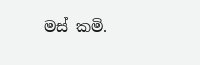මස් කමි.